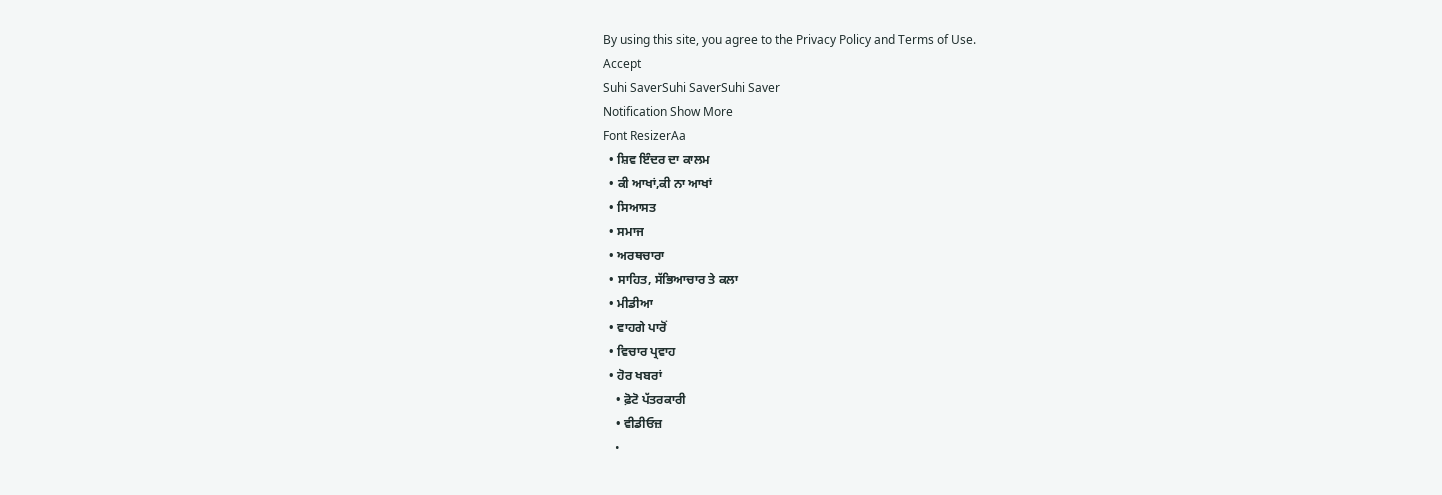By using this site, you agree to the Privacy Policy and Terms of Use.
Accept
Suhi SaverSuhi SaverSuhi Saver
Notification Show More
Font ResizerAa
  • ਸ਼ਿਵ ਇੰਦਰ ਦਾ ਕਾਲਮ
  • ਕੀ ਆਖਾਂ,ਕੀ ਨਾ ਆਖਾਂ
  • ਸਿਆਸਤ
  • ਸਮਾਜ
  • ਅਰਥਚਾਰਾ
  • ਸਾਹਿਤ, ਸੱਭਿਆਚਾਰ ਤੇ ਕਲਾ
  • ਮੀਡੀਆ
  • ਵਾਹਗੇ ਪਾਰੋਂ
  • ਵਿਚਾਰ ਪ੍ਰਵਾਹ
  • ਹੋਰ ਖਬਰਾਂ
    • ਫ਼ੋਟੋ ਪੱਤਰਕਾਰੀ
    • ਵੀਡੀਓਜ਼
    •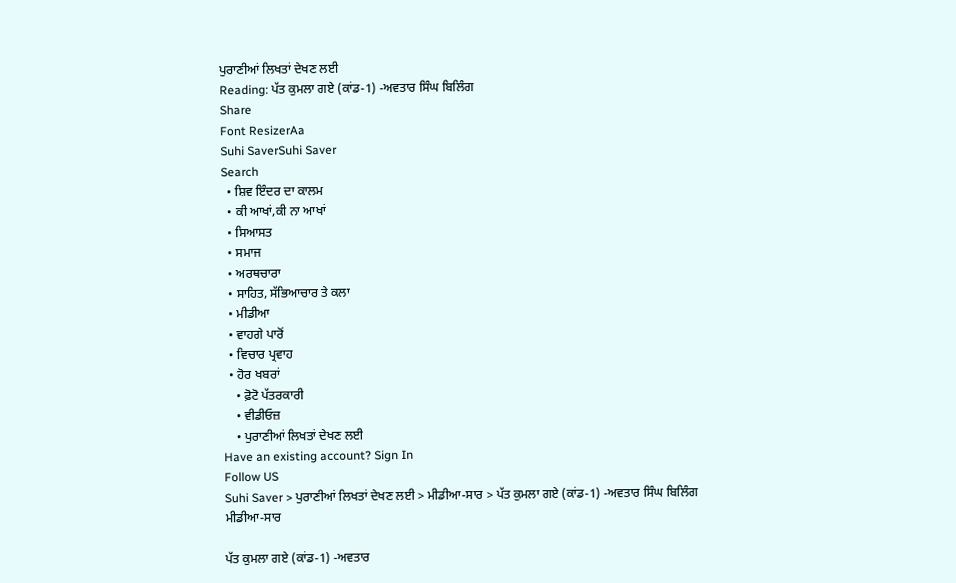ਪੁਰਾਣੀਆਂ ਲਿਖਤਾਂ ਦੇਖਣ ਲਈ
Reading: ਪੱਤ ਕੁਮਲਾ ਗਏ (ਕਾਂਡ-1) -ਅਵਤਾਰ ਸਿੰਘ ਬਿਲਿੰਗ
Share
Font ResizerAa
Suhi SaverSuhi Saver
Search
  • ਸ਼ਿਵ ਇੰਦਰ ਦਾ ਕਾਲਮ
  • ਕੀ ਆਖਾਂ,ਕੀ ਨਾ ਆਖਾਂ
  • ਸਿਆਸਤ
  • ਸਮਾਜ
  • ਅਰਥਚਾਰਾ
  • ਸਾਹਿਤ, ਸੱਭਿਆਚਾਰ ਤੇ ਕਲਾ
  • ਮੀਡੀਆ
  • ਵਾਹਗੇ ਪਾਰੋਂ
  • ਵਿਚਾਰ ਪ੍ਰਵਾਹ
  • ਹੋਰ ਖਬਰਾਂ
    • ਫ਼ੋਟੋ ਪੱਤਰਕਾਰੀ
    • ਵੀਡੀਓਜ਼
    • ਪੁਰਾਣੀਆਂ ਲਿਖਤਾਂ ਦੇਖਣ ਲਈ
Have an existing account? Sign In
Follow US
Suhi Saver > ਪੁਰਾਣੀਆਂ ਲਿਖਤਾਂ ਦੇਖਣ ਲਈ > ਮੀਡੀਆ-ਸਾਰ > ਪੱਤ ਕੁਮਲਾ ਗਏ (ਕਾਂਡ-1) -ਅਵਤਾਰ ਸਿੰਘ ਬਿਲਿੰਗ
ਮੀਡੀਆ-ਸਾਰ

ਪੱਤ ਕੁਮਲਾ ਗਏ (ਕਾਂਡ-1) -ਅਵਤਾਰ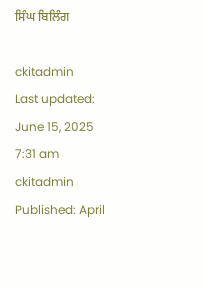ਸਿੰਘ ਬਿਲਿੰਗ

ckitadmin
Last updated: June 15, 2025 7:31 am
ckitadmin
Published: April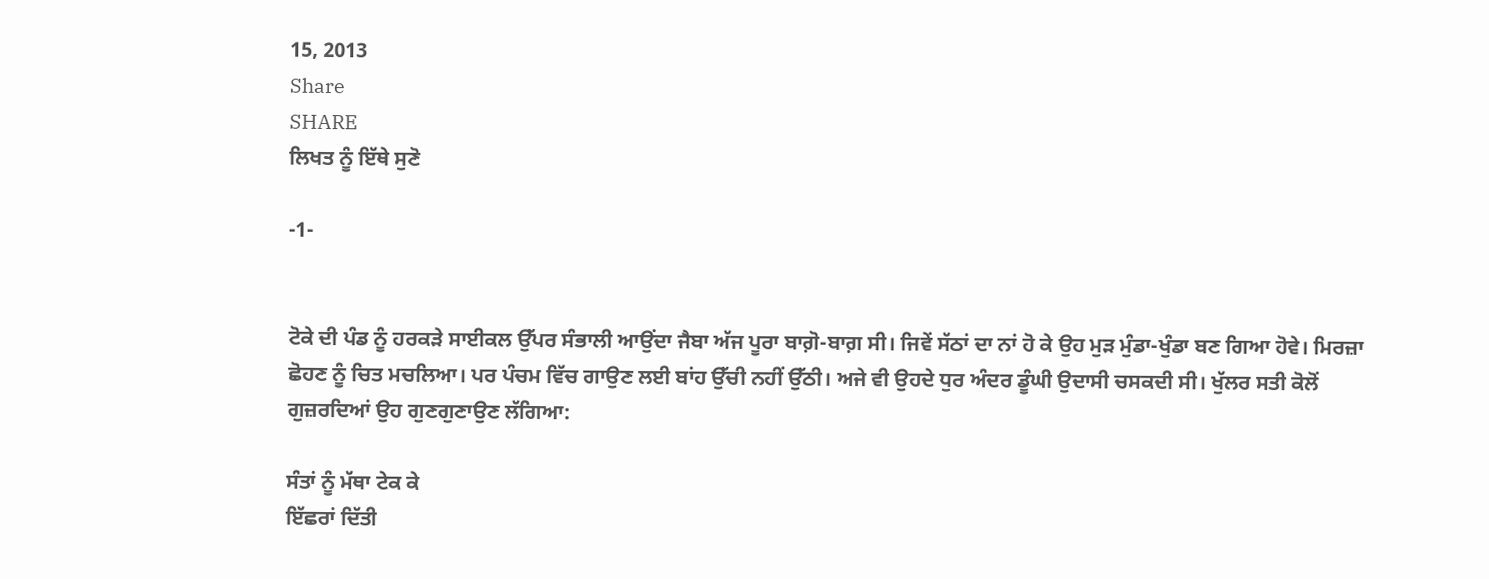15, 2013
Share
SHARE
ਲਿਖਤ ਨੂੰ ਇੱਥੇ ਸੁਣੋ

-1-


ਟੋਕੇ ਦੀ ਪੰਡ ਨੂੰ ਹਰਕੜੇ ਸਾਈਕਲ ਉੱਪਰ ਸੰਭਾਲੀ ਆਉਂਦਾ ਜੈਬਾ ਅੱਜ ਪੂਰਾ ਬਾਗ਼ੋ-ਬਾਗ਼ ਸੀ। ਜਿਵੇਂ ਸੱਠਾਂ ਦਾ ਨਾਂ ਹੋ ਕੇ ਉਹ ਮੁੜ ਮੁੰਡਾ-ਖੁੰਡਾ ਬਣ ਗਿਆ ਹੋਵੇ। ਮਿਰਜ਼ਾ ਛੋਹਣ ਨੂੰ ਚਿਤ ਮਚਲਿਆ। ਪਰ ਪੰਚਮ ਵਿੱਚ ਗਾਉਣ ਲਈ ਬਾਂਹ ਉੱਚੀ ਨਹੀਂ ਉੱਠੀ। ਅਜੇ ਵੀ ਉਹਦੇ ਧੁਰ ਅੰਦਰ ਡੂੰਘੀ ਉਦਾਸੀ ਚਸਕਦੀ ਸੀ। ਖੁੱਲਰ ਸਤੀ ਕੋਲੋਂ ਗੁਜ਼ਰਦਿਆਂ ਉਹ ਗੁਣਗੁਣਾਉਣ ਲੱਗਿਆ:

ਸੰਤਾਂ ਨੂੰ ਮੱਥਾ ਟੇਕ ਕੇ
ਇੱਛਰਾਂ ਦਿੱਤੀ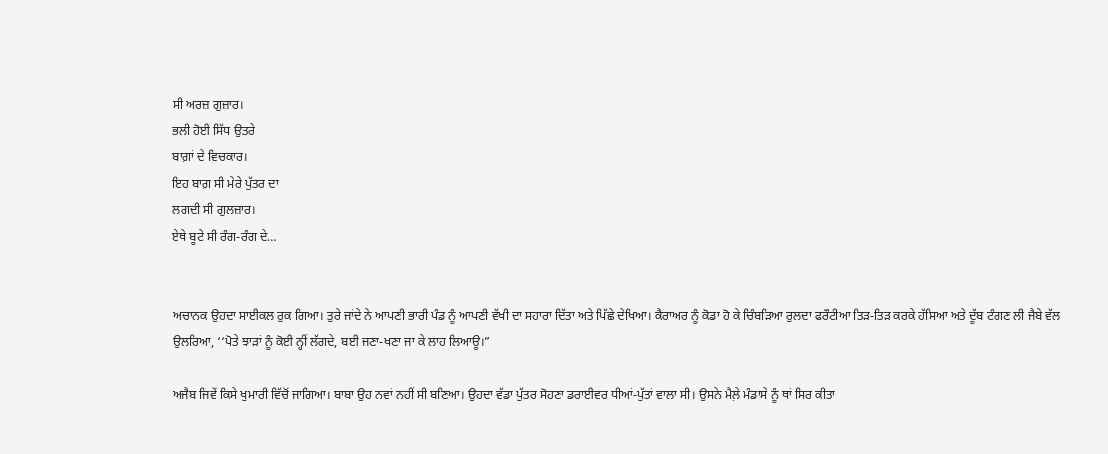ਸੀ ਅਰਜ਼ ਗੁਜ਼ਾਰ।
ਭਲੀ ਹੋਈ ਸਿੱਧ ਉਤਰੇ
ਬਾਗ਼ਾਂ ਦੇ ਵਿਚਕਾਰ।
ਇਹ ਬਾਗ਼ ਸੀ ਮੇਰੇ ਪੁੱਤਰ ਦਾ
ਲਗਦੀ ਸੀ ਗੁਲਜ਼ਾਰ।
ਏਥੇ ਬੂਟੇ ਸੀ ਰੰਗ-ਰੰਗ ਦੇ…


ਅਚਾਨਕ ਉਹਦਾ ਸਾਈਕਲ ਰੁਕ ਗਿਆ। ਤੁਰੇ ਜਾਂਦੇ ਨੇ ਆਪਣੀ ਭਾਰੀ ਪੰਡ ਨੂੰ ਆਪਣੀ ਵੱਖੀ ਦਾ ਸਹਾਰਾ ਦਿੱਤਾ ਅਤੇ ਪਿੱਛੇ ਦੇਖਿਆ। ਕੈਰਾਅਰ ਨੂੰ ਕੋਡਾ ਹੋ ਕੇ ਚਿੰਬੜਿਆ ਰੁਲਦਾ ਫਰੌਟੀਆ ਤਿੜ-ਤਿੜ ਕਰਕੇ ਹੱਸਿਆ ਅਤੇ ਦੂੱਬ ਟੰਗਣ ਲੀ ਜੈਬੇ ਵੱਲ ਉਲਰਿਆ, ‘‘ਪੋਤੇ ਝਾੜਾਂ ਨੂੰ ਕੋਈ ਨ੍ਹੀਂ ਲੱਗਦੇ, ਬਈ ਜਣਾ-ਖਣਾ ਜਾ ਕੇ ਲਾਹ ਲਿਆਊ।”

ਅਜੈਬ ਜਿਵੇਂ ਕਿਸੇ ਖੁਮਾਰੀ ਵਿੱਚੋਂ ਜਾਗਿਆ। ਬਾਬਾ ਉਹ ਨਵਾਂ ਨਹੀਂ ਸੀ ਬਣਿਆ। ਉਹਦਾ ਵੱਡਾ ਪੁੱਤਰ ਸੋਹਣਾ ਡਰਾਈਵਰ ਧੀਆਂ-ਪੁੱਤਾਂ ਵਾਲਾ ਸੀ। ਉਸਨੇ ਮੈਲ਼ੇ ਮੰਡਾਸੇ ਨੂੰ ਥਾਂ ਸਿਰ ਕੀਤਾ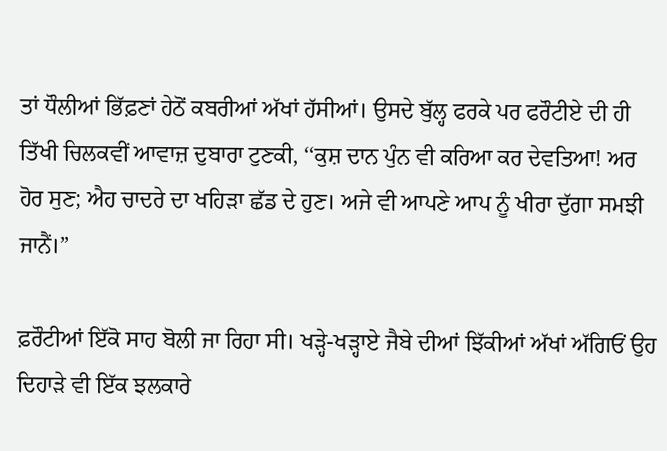ਤਾਂ ਧੌਲੀਆਂ ਭਿੱਫ਼ਣਾਂ ਹੇਠੋਂ ਕਬਰੀਆਂ ਅੱਖਾਂ ਹੱਸੀਆਂ। ਉਸਦੇ ਬੁੱਲ੍ਹ ਫਰਕੇ ਪਰ ਫਰੌਟੀਏ ਦੀ ਹੀ ਤਿੱਖੀ ਚਿਲਕਵੀਂ ਆਵਾਜ਼ ਦੁਬਾਰਾ ਟੁਣਕੀ, ‘‘ਕੁਸ਼ ਦਾਨ ਪੁੰਨ ਵੀ ਕਰਿਆ ਕਰ ਦੇਵਤਿਆ! ਅਰ ਹੋਰ ਸੁਣ; ਐਹ ਚਾਦਰੇ ਦਾ ਖਹਿੜਾ ਛੱਡ ਦੇ ਹੁਣ। ਅਜੇ ਵੀ ਆਪਣੇ ਆਪ ਨੂੰ ਖੀਰਾ ਦੁੱਗਾ ਸਮਝੀ ਜਾਨੈਂ।”

ਫ਼ਰੌਟੀਆਂ ਇੱਕੋ ਸਾਹ ਬੋਲੀ ਜਾ ਰਿਹਾ ਸੀ। ਖੜ੍ਹੇ-ਖੜ੍ਹਾਏ ਜੈਬੇ ਦੀਆਂ ਝਿੱਕੀਆਂ ਅੱਖਾਂ ਅੱਗਿਓਂ ਉਹ ਦਿਹਾੜੇ ਵੀ ਇੱਕ ਝਲਕਾਰੇ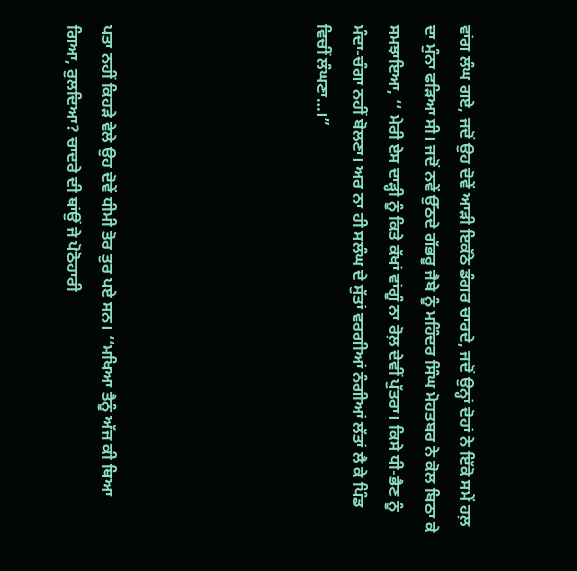ਵਾਂਗ ਲੰਘ ਗਏ, ਜਦੋਂ ਉਹ ਦੋਵੇਂ ਆੜੀ ਇਕੱਠੇ ਡੰਗਰ ਚਾਰਦੇ, ਜਦੋਂ ਉਨ੍ਹਾਂ ਦੋਹਾਂ ਨੇ ਇੱਕੋ ਸਮੇਂ ਹਲ਼ ਦਾ ਮੁੰਨਾ ਫੜਿਆ ਸੀ। ਜਦੋਂ ਨਵੇਂ ਉੱਠਦੇ ਗੱਭਰੂ ਜੈਬੇ ਨੂੰ ਮਹਿੰਦਰ ਸਿੰਘ ਮੋਹਤਬਰ ਨੇ ਕੋਲ ਬਿਠਾ ਕੇ ਸਮਝਾਇਆ, ‘‘ ਮੇਰੀ ਏਸ ਦਾੜ੍ਹੀ ਨੂੰ ਕਿਤੇ ਕੱਖਾਂ ਵਾਂਗੂੰ ਨਾ ਰੋਲ਼ ਦੇਵੀਂ ਪੁੱਤਰਾ। ਕਿਸੇ ਧੀ-ਭੈਣ ਨੂੰ ਮੰਦਾ-ਚੰਗਾ ਨਹੀਂ ਬੋਲਣਾ। ਅਰ ਨਾ ਹੀ ਸਲੰਘ ਦੇ ਸੁੱਤਾਂ ਵਰਗੀਆਂ ਨੰਗੀਆਂ ਲੱਤਾਂ ਲੈ ਕੇ ਪਿੰਡ ਵਿਚੀਂ ਲੰਘਣਾ…।”





ਪਤਾ ਨਹੀਂ ਕਿਹੜੇ ਵੇਲੇ ਉਹ ਦੋਵੇਂ ਧੀਮੀ ਤੋਰ ਤੁਰ ਪਏ ਸਨ। ‘‘ਮਖਿਆ ਤੈਨੂੰ ਅੱਜ ਕੀ ਥਿਆ ਗਿਆ, ਰੁਲਦਿਆ? ਚਾਦਰੇ ਦੀ ਥਾਂਉਂ ਜੇ ਪੋਠੋਹਾਰੀ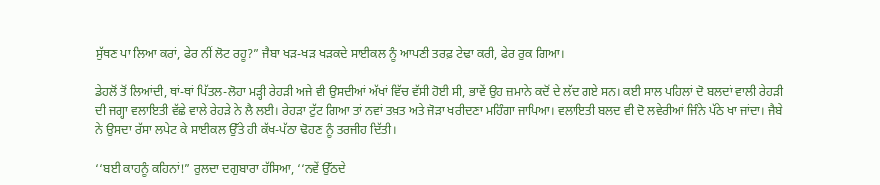ਸੁੱਥਣ ਪਾ ਲਿਆ ਕਰਾਂ, ਫੇਰ ਨੀਂ ਲੋਟ ਰਹੂ?” ਜੈਬਾ ਖੜ-ਖੜ ਖੜਕਦੇ ਸਾਈਕਲ ਨੂੰ ਆਪਣੀ ਤਰਫ਼ ਟੇਢਾ ਕਰੀ, ਫੇਰ ਰੁਕ ਗਿਆ।

ਡੇਹਲੋਂ ਤੋਂ ਲਿਆਂਦੀ, ਥਾਂ-ਥਾਂ ਪਿੱਤਲ-ਲੋਹਾ ਮੜ੍ਹੀ ਰੇਹੜੀ ਅਜੇ ਵੀ ਉਸਦੀਆਂ ਅੱਖਾਂ ਵਿੱਚ ਵੱਸੀ ਹੋਈ ਸੀ, ਭਾਵੇਂ ਉਹ ਜ਼ਮਾਨੇ ਕਦੋਂ ਦੇ ਲੱਦ ਗਏ ਸਨ। ਕਈ ਸਾਲ ਪਹਿਲਾਂ ਦੋ ਬਲਦਾਂ ਵਾਲੀ ਰੇਹੜੀ ਦੀ ਜਗ੍ਹਾ ਵਲਾਇਤੀ ਵੱਛੇ ਵਾਲੇ ਰੇਹੜੇ ਨੇ ਲੈ ਲਈ। ਰੇਹੜਾ ਟੁੱਟ ਗਿਆ ਤਾਂ ਨਵਾਂ ਤਖ਼ਤ ਅਤੇ ਜੋੜਾ ਖਰੀਦਣਾ ਮਹਿੰਗਾ ਜਾਪਿਆ। ਵਲਾਇਤੀ ਬਲਦ ਵੀ ਦੋ ਲਵੇਰੀਆਂ ਜਿੰਨੇ ਪੱਠੇ ਖਾ ਜਾਂਦਾ। ਜੈਬੇ ਨੇ ਉਸਦਾ ਰੱਸਾ ਲਪੇਟ ਕੇ ਸਾਈਕਲ ਉੱਤੇ ਹੀ ਕੱਖ-ਪੱਠਾ ਢੋਹਣ ਨੂੰ ਤਰਜੀਹ ਦਿੱਤੀ।

‘‘ਬਈ ਕਾਹਨੂੰ ਕਹਿਨਾਂ!” ਰੁਲਦਾ ਦਗੁਬਾਰਾ ਹੱਸਿਆ, ‘‘ਨਵੇਂ ਉੱਠਦੇ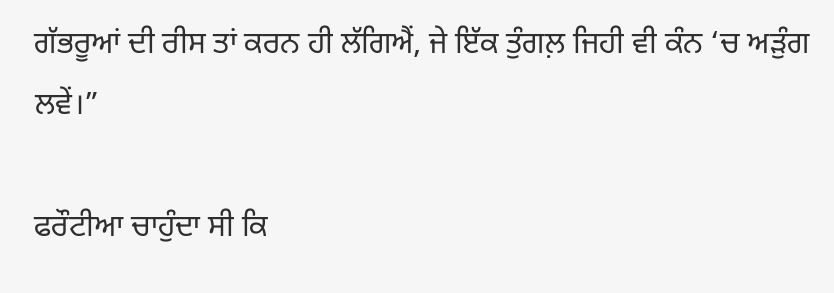ਗੱਭਰੂਆਂ ਦੀ ਰੀਸ ਤਾਂ ਕਰਨ ਹੀ ਲੱਗਿਐਂ, ਜੇ ਇੱਕ ਤੁੰਗਲ਼ ਜਿਹੀ ਵੀ ਕੰਨ ‘ਚ ਅੜੁੰਗ ਲਵੇਂ।”

ਫਰੌਟੀਆ ਚਾਹੁੰਦਾ ਸੀ ਕਿ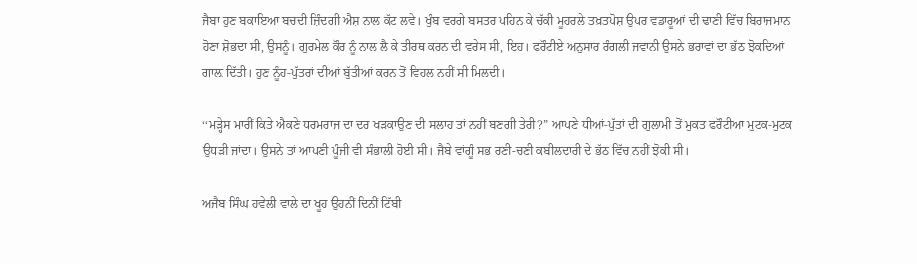ਜੈਬਾ ਹੁਣ ਬਕਾਇਆ ਬਚਦੀ ਜ਼ਿੰਦਗੀ ਐਸ਼ ਨਾਲ ਕੱਟ ਲਵੇ। ਖੁੰਬ ਵਰਗੇ ਬਸਤਰ ਪਹਿਨ ਕੇ ਚੱਕੀ ਮੂਹਰਲੇ ਤਖ਼ਤਪੋਸ਼ ਉਪਰ ਵਡਾਰੂਆਂ ਦੀ ਢਾਣੀ ਵਿੱਚ ਬਿਰਾਜਮਾਨ ਹੋਣਾ ਸ਼ੋਭਦਾ ਸੀ, ਉਸਨੂੰ। ਗੁਰਮੇਲ ਕੌਰ ਨੂੰ ਨਾਲ ਲੈ ਕੇ ਤੀਰਥ ਕਰਨ ਦੀ ਵਰੇਸ ਸੀ, ਇਹ। ਫਰੌਟੀਏ ਅਨੁਸਾਰ ਰੰਗਲੀ ਜਵਾਨੀ ਉਸਨੇ ਭਰਾਵਾਂ ਦਾ ਭੱਠ ਝੋਕਦਿਆਂ ਗਾਲ਼ ਦਿੱਤੀ। ਹੁਣ ਨੂੰਹ-ਪੁੱਤਰਾਂ ਦੀਆਂ ਬੁੱਤੀਆਂ ਕਰਨ ਤੋਂ ਵਿਹਲ ਨਹੀਂ ਸੀ ਮਿਲਦੀ।

‘‘ਮੜ੍ਹੇਸ ਮਾਰੀਂ ਕਿਤੇ ਐਕਣੇ ਧਰਮਰਾਜ ਦਾ ਦਰ ਖੜਕਾਉਣ ਦੀ ਸਲਾਹ ਤਾਂ ਨਹੀਂ ਬਣਗੀ ਤੇਰੀ?” ਆਪਣੇ ਧੀਆਂ-ਪੁੱਤਾਂ ਦੀ ਗੁਲਾਮੀ ਤੋਂ ਮੁਕਤ ਫਰੌਟੀਆ ਮੁਟਕ-ਮੁਟਕ ਉਧੜੀ ਜਾਂਦਾ। ਉਸਨੇ ਤਾਂ ਆਪਣੀ ਪੂੰਜੀ ਵੀ ਸੰਭਾਲੀ ਹੋਈ ਸੀ। ਜੈਬੇ ਵਾਂਗੂੰ ਸਭ ਰਣੀ-ਚਣੀ ਕਬੀਲਦਾਰੀ ਦੇ ਭੱਠ ਵਿੱਚ ਨਹੀਂ ਝੋਕੀ ਸੀ।

ਅਜੈਬ ਸਿੰਘ ਹਵੇਲੀ ਵਾਲੇ ਦਾ ਖੂਹ ਉਹਨੀਂ ਦਿਨੀਂ ਟਿੱਬੀ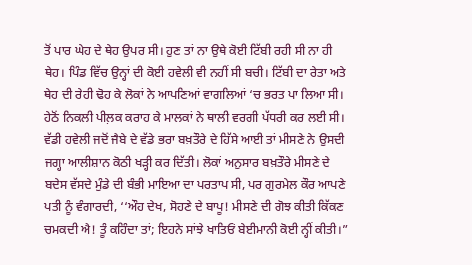ਤੋਂ ਪਾਰ ਘੇਹ ਦੇ ਥੇਹ ਉਪਰ ਸੀ। ਹੁਣ ਤਾਂ ਨਾ ਉਥੇ ਕੋਈ ਟਿੱਬੀ ਰਹੀ ਸੀ ਨਾ ਹੀ ਥੇਹ। ਪਿੰਡ ਵਿੱਚ ਉਨ੍ਹਾਂ ਦੀ ਕੋਈ ਹਵੇਲੀ ਵੀ ਨਹੀਂ ਸੀ ਬਚੀ। ਟਿੱਬੀ ਦਾ ਰੇਤਾ ਅਤੇ ਥੇਹ ਦੀ ਰੇਹੀ ਢੋਹ ਕੇ ਲੋਕਾਂ ਨੇ ਆਪਣਿਆਂ ਵਾਗਲਿਆਂ ‘ਚ ਭਰਤ ਪਾ ਲਿਆ ਸੀ। ਹੇਠੋਂ ਨਿਕਲੀ ਪੀਲ਼ਕ ਕਰਾਹ ਕੇ ਮਾਲਕਾਂ ਨੇ ਥਾਲੀ ਵਰਗੀ ਪੱਧਰੀ ਕਰ ਲਈ ਸੀ। ਵੱਡੀ ਹਵੇਲੀ ਜਦੋਂ ਜੈਬੇ ਦੇ ਵੱਡੇ ਭਰਾ ਬਖ਼ਤੌਰੇ ਦੇ ਹਿੱਸੇ ਆਈ ਤਾਂ ਮੀਸਣੇ ਨੇ ਉਸਦੀ ਜਗ੍ਹਾ ਆਲੀਸ਼ਾਨ ਕੋਠੀ ਖੜ੍ਹੀ ਕਰ ਦਿੱਤੀ। ਲੋਕਾਂ ਅਨੁਸਾਰ ਬਖ਼ਤੌਰੇ ਮੀਸਣੇ ਦੇ ਬਦੇਸ ਵੱਸਦੇ ਮੁੰਡੇ ਦੀ ਬੰਭੀ ਮਾਇਆ ਦਾ ਪਰਤਾਪ ਸੀ, ਪਰ ਗੁਰਮੇਲ ਕੌਰ ਆਪਣੇ ਪਤੀ ਨੂੰ ਵੰਗਾਰਦੀ, ‘‘ਔਹ ਦੇਖ, ਸੋਹਣੇ ਦੇ ਬਾਪੂ! ਮੀਸਣੇ ਦੀ ਗੋਝ ਕੀਤੀ ਕਿੱਕਣ ਚਮਕਦੀ ਐ! ਤੂੰ ਕਹਿੰਦਾ ਤਾਂ; ਇਹਨੇ ਸਾਂਝੇ ਖਾਤਿਓਂ ਬੇਈਮਾਨੀ ਕੋਈ ਨ੍ਹੀਂ ਕੀਤੀ।”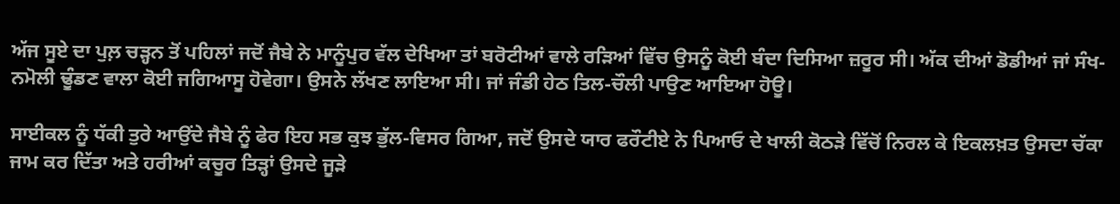ਅੱਜ ਸੂਏ ਦਾ ਪੁਲ਼ ਚੜ੍ਹਨ ਤੋਂ ਪਹਿਲਾਂ ਜਦੋਂ ਜੈਬੇ ਨੇ ਮਾਨੂੰਪੁਰ ਵੱਲ ਦੇਖਿਆ ਤਾਂ ਬਰੋਟੀਆਂ ਵਾਲੇ ਰੜਿਆਂ ਵਿੱਚ ਉਸਨੂੰ ਕੋਈ ਬੰਦਾ ਦਿਸਿਆ ਜ਼ਰੂਰ ਸੀ। ਅੱਕ ਦੀਆਂ ਡੋਡੀਆਂ ਜਾਂ ਸੰਖ-ਨਮੋਲੀ ਢੂੰਡਣ ਵਾਲਾ ਕੋਈ ਜਗਿਆਸੂ ਹੋਵੇਗਾ। ਉਸਨੇ ਲੱਖਣ ਲਾਇਆ ਸੀ। ਜਾਂ ਜੰਡੀ ਹੇਠ ਤਿਲ-ਚੌਲੀ ਪਾਉਣ ਆਇਆ ਹੋਊ।

ਸਾਈਕਲ ਨੂੰ ਧੱਕੀ ਤੁਰੇ ਆਉਂਦੇ ਜੈਬੇ ਨੂੰ ਫੇਰ ਇਹ ਸਭ ਕੁਝ ਭੁੱਲ-ਵਿਸਰ ਗਿਆ, ਜਦੋਂ ਉਸਦੇ ਯਾਰ ਫਰੌਟੀਏ ਨੇ ਪਿਆਓ ਦੇ ਖਾਲੀ ਕੋਠੜੇ ਵਿੱਚੋਂ ਨਿਰਲ ਕੇ ਇਕਲਖ਼ਤ ਉਸਦਾ ਚੱਕਾ ਜਾਮ ਕਰ ਦਿੱਤਾ ਅਤੇ ਹਰੀਆਂ ਕਚੂਰ ਤਿੜ੍ਹਾਂ ਉਸਦੇ ਜੂੜੇ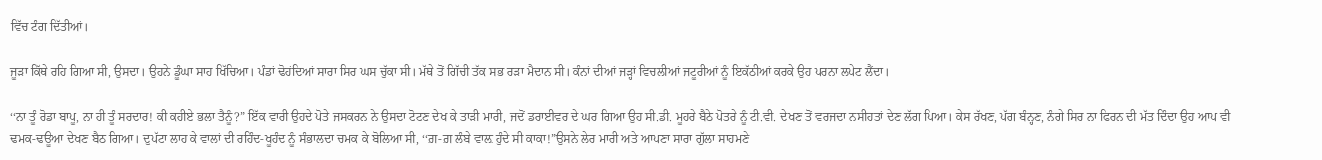ਵਿੱਚ ਟੰਗ ਦਿੱਤੀਆਂ।

ਜੂੜਾ ਕਿੱਥੇ ਰਹਿ ਗਿਆ ਸੀ, ਉਸਦਾ। ਉਹਨੇ ਡੂੰਘਾ ਸਾਹ ਖਿੱਚਿਆ। ਪੰਡਾਂ ਢੋਹਂਦਿਆਂ ਸਾਰਾ ਸਿਰ ਘਸ ਚੁੱਕਾ ਸੀ। ਮੱਥੇ ਤੋਂ ਗਿੱਚੀ ਤੱਕ ਸਭ ਰੜਾ ਮੈਦਾਨ ਸੀ। ਕੰਨਾਂ ਦੀਆਂ ਜੜ੍ਹਾਂ ਵਿਚਲੀਆਂ ਜਟੂਰੀਆਂ ਨੂੰ ਇਕੱਠੀਆਂ ਕਰਕੇ ਉਹ ਪਰਨਾ ਲਪੇਟ ਲੈਂਦਾ।

‘‘ਨਾ ਤੂੰ ਰੋਡਾ ਬਾਪੂ, ਨਾ ਹੀ ਤੂੰ ਸਰਦਾਰ! ਕੀ ਕਹੀਏ ਭਲਾ ਤੈਨੂੰ?” ਇੱਕ ਵਾਰੀ ਉਹਦੇ ਪੋਤੇ ਜਸਕਰਨ ਨੇ ਉਸਦਾ ਟੋਟਣ ਦੇਖ ਕੇ ਤਾੜੀ ਮਾਰੀ, ਜਦੋਂ ਡਰਾਈਵਰ ਦੇ ਘਰ ਗਿਆ ਉਹ ਸੀ.ਡੀ. ਮੂਹਰੇ ਬੈਠੇ ਪੋਤਰੇ ਨੂੰ ਟੀ.ਵੀ. ਦੇਖਣ ਤੋਂ ਵਰਜਦਾ ਨਸੀਹਤਾਂ ਦੇਣ ਲੱਗ ਪਿਆ। ਕੇਸ ਰੱਖਣ, ਪੱਗ ਬੰਨ੍ਹਣ, ਨੰਗੇ ਸਿਰ ਨਾ ਫਿਰਨ ਦੀ ਮੱਤ ਦਿੰਦਾ ਉਹ ਆਪ ਵੀ ਢਮਕ-ਢਊਆ ਦੇਖਣ ਬੈਠ ਗਿਆ। ਦੁਪੱਟਾ ਲਾਹ ਕੇ ਵਾਲਾਂ ਦੀ ਰਹਿੰਦ-ਖੂਹੰਦ ਨੂੰ ਸੰਭਾਲਦਾ ਚਮਕ ਕੇ ਬੋਲਿਆ ਸੀ, ‘‘ਗ਼-ਗ਼ ਲੰਬੇ ਵਾਲ਼ ਹੁੰਦੇ ਸੀ ਕਾਕਾ!”ਉਸਨੇ ਲੇਰ ਮਾਰੀ ਅਤੇ ਆਪਣਾ ਸਾਰਾ ਗੁੱਲਾ ਸਾਹਮਣੇ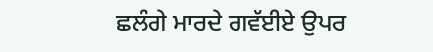ਛਲੰਗੇ ਮਾਰਦੇ ਗਵੱਈਏ ਉਪਰ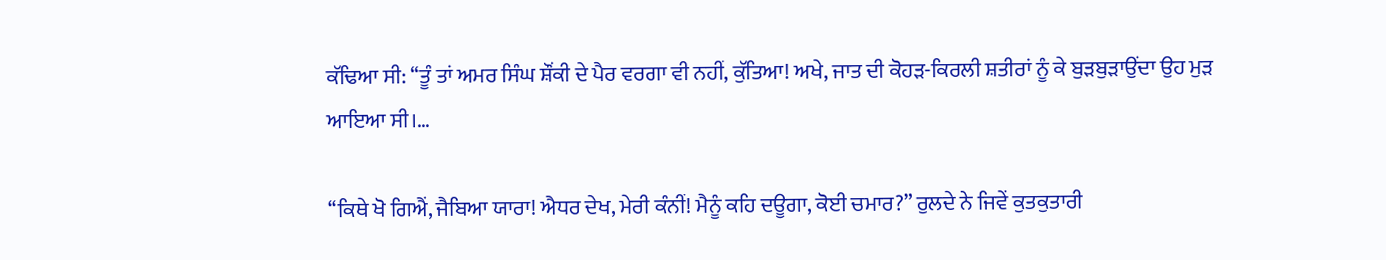ਕੱਢਿਆ ਸੀ: ‘‘ਤੂੰ ਤਾਂ ਅਮਰ ਸਿੰਘ ਸ਼ੌਂਕੀ ਦੇ ਪੈਰ ਵਰਗਾ ਵੀ ਨਹੀਂ, ਕੁੱਤਿਆ! ਅਖੇ, ਜਾਤ ਦੀ ਕੋਹੜ-ਕਿਰਲੀ ਸ਼ਤੀਰਾਂ ਨੂੰ ਕੇ ਬੁੜਬੁੜਾਉਂਦਾ ਉਹ ਮੁੜ ਆਇਆ ਸੀ।…

‘‘ਕਿਥੇ ਖੋ ਗਿਐਂ, ਜੈਬਿਆ ਯਾਰਾ! ਐਧਰ ਦੇਖ, ਮੇਰੀ ਕੰਨੀਂ! ਮੈਨੂੰ ਕਹਿ ਦਊਗਾ, ਕੋਈ ਚਮਾਰ?” ਰੁਲਦੇ ਨੇ ਜਿਵੇਂ ਕੁਤਕੁਤਾਰੀ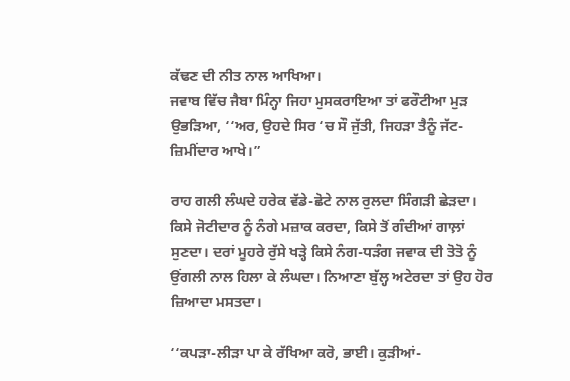ਕੱਢਣ ਦੀ ਨੀਤ ਨਾਲ ਆਖਿਆ।
ਜਵਾਬ ਵਿੱਚ ਜੈਬਾ ਮਿੰਨ੍ਹਾ ਜਿਹਾ ਮੁਸਕਰਾਇਆ ਤਾਂ ਫਰੌਟੀਆ ਮੁੜ ਉਭੜਿਆ, ‘‘ਅਰ, ਉਹਦੇ ਸਿਰ ‘ਚ ਸੌ ਜੁੱਤੀ, ਜਿਹੜਾ ਤੈਨੂੰ ਜੱਟ-ਜ਼ਿਮੀਂਦਾਰ ਆਖੇ।”

ਰਾਹ ਗਲੀ ਲੰਘਦੇ ਹਰੇਕ ਵੱਡੇ-ਛੋਟੇ ਨਾਲ ਰੁਲਦਾ ਸਿੰਗੜੀ ਛੇੜਦਾ। ਕਿਸੇ ਜੋਟੀਦਾਰ ਨੂੰ ਨੰਗੇ ਮਜ਼ਾਕ ਕਰਦਾ, ਕਿਸੇ ਤੋਂ ਗੰਦੀਆਂ ਗਾਲ਼ਾਂ ਸੁਣਦਾ। ਦਰਾਂ ਮੂਹਰੇ ਰੁੱਸੇ ਖੜ੍ਹੇ ਕਿਸੇ ਨੰਗ-ਧੜੰਗ ਜਵਾਕ ਦੀ ਤੋਤੋ ਨੂੰ ਉਂਗਲੀ ਨਾਲ ਹਿਲਾ ਕੇ ਲੰਘਦਾ। ਨਿਆਣਾ ਬੁੱਲ੍ਹ ਅਟੇਰਦਾ ਤਾਂ ਉਹ ਹੋਰ ਜ਼ਿਆਦਾ ਮਸਤਦਾ।

‘‘ਕਪੜਾ-ਲੀੜਾ ਪਾ ਕੇ ਰੱਖਿਆ ਕਰੋ, ਭਾਈ। ਕੁੜੀਆਂ-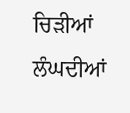ਚਿੜੀਆਂ ਲੰਘਦੀਆਂ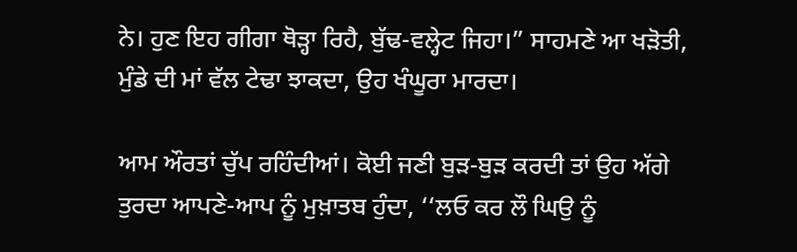ਨੇ। ਹੁਣ ਇਹ ਗੀਗਾ ਥੋੜ੍ਹਾ ਰਿਹੈ, ਬੁੱਢ-ਵਲ੍ਹੇਟ ਜਿਹਾ।” ਸਾਹਮਣੇ ਆ ਖੜੋਤੀ, ਮੁੰਡੇ ਦੀ ਮਾਂ ਵੱਲ ਟੇਢਾ ਝਾਕਦਾ, ਉਹ ਖੰਘੂਰਾ ਮਾਰਦਾ।

ਆਮ ਔਰਤਾਂ ਚੁੱਪ ਰਹਿੰਦੀਆਂ। ਕੋਈ ਜਣੀ ਬੁੜ-ਬੁੜ ਕਰਦੀ ਤਾਂ ਉਹ ਅੱਗੇ ਤੁਰਦਾ ਆਪਣੇ-ਆਪ ਨੂੰ ਮੁਖ਼ਾਤਬ ਹੁੰਦਾ, ‘‘ਲਓ ਕਰ ਲੌ ਘਿਉ ਨੂੰ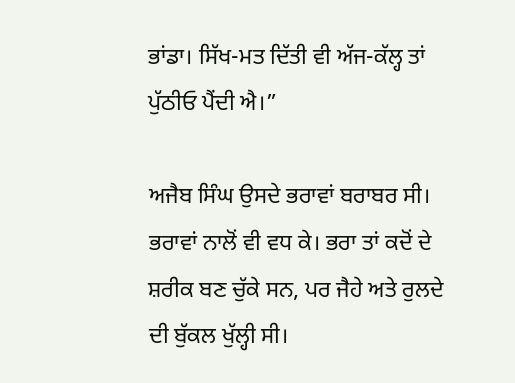ਭਾਂਡਾ। ਸਿੱਖ-ਮਤ ਦਿੱਤੀ ਵੀ ਅੱਜ-ਕੱਲ੍ਹ ਤਾਂ ਪੁੱਠੀਓ ਪੈਂਦੀ ਐ।”

ਅਜੈਬ ਸਿੰਘ ਉਸਦੇ ਭਰਾਵਾਂ ਬਰਾਬਰ ਸੀ। ਭਰਾਵਾਂ ਨਾਲੋਂ ਵੀ ਵਧ ਕੇ। ਭਰਾ ਤਾਂ ਕਦੋਂ ਦੇ ਸ਼ਰੀਕ ਬਣ ਚੁੱਕੇ ਸਨ, ਪਰ ਜੈਹੇ ਅਤੇ ਰੁਲਦੇ ਦੀ ਬੁੱਕਲ ਖੁੱਲ੍ਹੀ ਸੀ।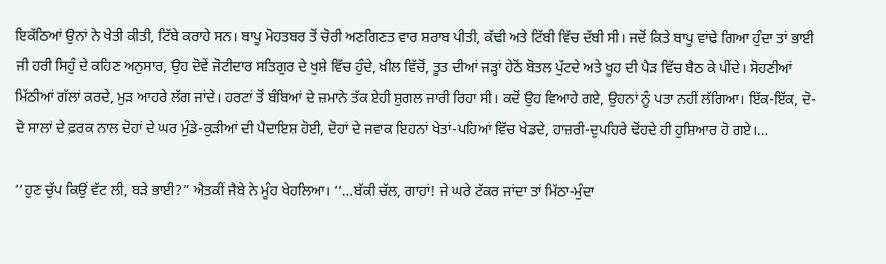ਇਕੱਠਿਆਂ ਉਨਾਂ ਨੇ ਖੇਤੀ ਕੀਤੀ, ਟਿੱਬੇ ਕਰਾਹੇ ਸਨ। ਬਾਪੂ ਮੋਹਤਬਰ ਤੋਂ ਚੋਰੀ ਅਣਗਿਣਤ ਵਾਰ ਸ਼ਰਾਬ ਪੀਤੀ, ਕੱਢੀ ਅਤੇ ਟਿੱਬੀ ਵਿੱਚ ਦੱਬੀ ਸੀ। ਜਦੋਂ ਕਿਤੇ ਬਾਪੂ ਵਾਂਢੇ ਗਿਆ ਹੁੰਦਾ ਤਾਂ ਭਾਈ ਜੀ ਹਰੀ ਸਿਹੁੰ ਦੇ ਕਹਿਣ ਅਨੁਸਾਰ, ਉਹ ਦੋਵੇਂ ਜੋਟੀਦਾਰ ਸਤਿਗੁਰ ਦੇ ਖੁਸ਼ੇ ਵਿੱਚ ਹੁੰਦੇ, ਖ਼ੀਲ ਵਿੱਚੋਂ, ਤੂਤ ਦੀਆਂ ਜੜ੍ਹਾਂ ਹੇਠੋਂ ਬੋਤਲ ਪੁੱਟਦੇ ਅਤੇ ਖੂਹ ਦੀ ਪੈੜ ਵਿੱਚ ਬੈਠ ਕੇ ਪੀਂਦੇ। ਸੋਹਣੀਆਂ ਮਿੱਠੀਆਂ ਗੱਲਾਂ ਕਰਦੇ, ਮੁੜ ਆਹਰੇ ਲੱਗ ਜਾਂਦੇ। ਹਰਟਾਂ ਤੋਂ ਬੰਬਿਆਂ ਦੇ ਜ਼ਮਾਨੇ ਤੱਕ ਏਹੀ ਸ਼ੁਗਲ ਜਾਰੀ ਰਿਹਾ ਸੀ। ਕਦੋਂ ਉਹ ਵਿਆਹੇ ਗਏ, ਉਹਨਾਂ ਨੂੰ ਪਤਾ ਨਹੀਂ ਲੱਗਿਆ। ਇੱਕ-ਇੱਕ, ਦੋ-ਦੋ ਸਾਲਾਂ ਦੇ ਫ਼ਰਕ ਨਾਲ ਦੋਹਾਂ ਦੇ ਘਰ ਮੁੰਡੇ-ਕੁੜੀਆਂ ਦੀ ਪੈਦਾਇਸ਼ ਹੋਈ, ਦੋਹਾਂ ਦੇ ਜਵਾਕ ਇਹਨਾਂ ਖੇਤਾਂ-ਪਹਿਆਂ ਵਿੱਚ ਖੇਡਦੇ, ਹਾਜ਼ਰੀ-ਦੁਪਹਿਰੇ ਢੋਂਹਦੇ ਹੀ ਹੁਸ਼ਿਆਰ ਹੋ ਗਏ।…

‘‘ਹੁਣ ਚੁੱਪ ਕਿਉਂ ਵੱਟ ਲੀ, ਬੜੇ ਭਾਈ?” ਐਤਕੀਂ ਜੈਬੇ ਨੇ ਮੂੰਹ ਖੇਹਲਿਆ। ‘‘…ਬੱਕੀ ਚੱਲ, ਗਾਹਾਂ! ਜੇ ਘਰੇ ਟੱਕਰ ਜਾਂਦਾ ਤਾਂ ਮਿੱਠਾ-ਮੁੰਦਾ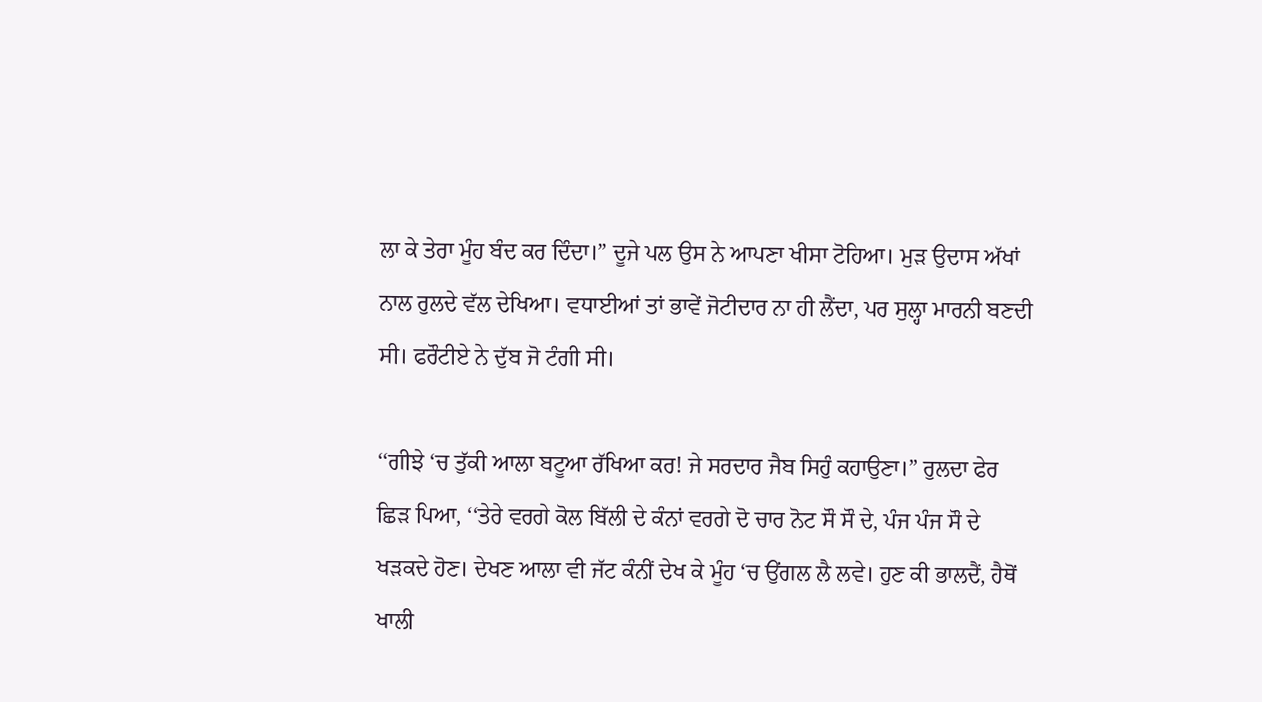ਲਾ ਕੇ ਤੇਰਾ ਮੂੰਹ ਬੰਦ ਕਰ ਦਿੰਦਾ।” ਦੂਜੇ ਪਲ ਉਸ ਨੇ ਆਪਣਾ ਖੀਸਾ ਟੋਹਿਆ। ਮੁੜ ਉਦਾਸ ਅੱਖਾਂ ਨਾਲ ਰੁਲਦੇ ਵੱਲ ਦੇਖਿਆ। ਵਧਾਈਆਂ ਤਾਂ ਭਾਵੇਂ ਜੋਟੀਦਾਰ ਨਾ ਹੀ ਲੈਂਦਾ, ਪਰ ਸੁਲ੍ਹਾ ਮਾਰਨੀ ਬਣਦੀ ਸੀ। ਫਰੌਟੀਏ ਨੇ ਦੁੱਬ ਜੋ ਟੰਗੀ ਸੀ।

‘‘ਗੀਝੇ ‘ਚ ਤੁੱਕੀ ਆਲਾ ਬਟੂਆ ਰੱਖਿਆ ਕਰ! ਜੇ ਸਰਦਾਰ ਜੈਬ ਸਿਹੁੰ ਕਹਾਉਣਾ।” ਰੁਲਦਾ ਫੇਰ ਛਿੜ ਪਿਆ, ‘‘ਤੇਰੇ ਵਰਗੇ ਕੋਲ ਬਿੱਲੀ ਦੇ ਕੰਨਾਂ ਵਰਗੇ ਦੋ ਚਾਰ ਨੋਟ ਸੌ ਸੌ ਦੇ, ਪੰਜ ਪੰਜ ਸੌ ਦੇ ਖੜਕਦੇ ਹੋਣ। ਦੇਖਣ ਆਲਾ ਵੀ ਜੱਟ ਕੰਨੀਂ ਦੇਖ ਕੇ ਮੂੰਹ ‘ਚ ਉਂਗਲ ਲੈ ਲਵੇ। ਹੁਣ ਕੀ ਭਾਲਦੈਂ, ਹੈਥੋਂ ਖਾਲੀ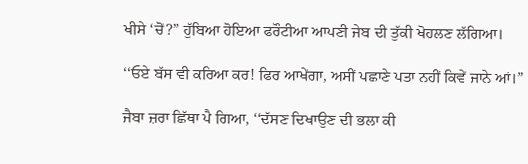ਖੀਸੇ ‘ਚੋਂ?” ਹੁੱਬਿਆ ਹੋਇਆ ਫਰੌਟੀਆ ਆਪਣੀ ਜੇਬ ਦੀ ਤੁੱਕੀ ਖੋਹਲਣ ਲੱਗਿਆ।

‘‘ਓਏ ਬੱਸ ਵੀ ਕਰਿਆ ਕਰ! ਫਿਰ ਆਖੇਂਗਾ, ਅਸੀਂ ਪਛਾਣੇ ਪਤਾ ਨਹੀਂ ਕਿਵੇਂ ਜਾਨੇ ਆਂ।”

ਜੈਬਾ ਜ਼ਰਾ ਛਿੱਥਾ ਪੈ ਗਿਆ, ‘‘ਦੱਸਣ ਦਿਖਾਉਣ ਦੀ ਭਲਾ ਕੀ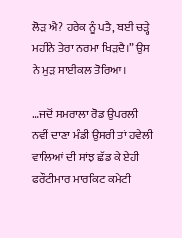ਲੋੜ ਐ? ਹਰੇਕ ਨੂੰ ਪਤੈ, ਬਈ ਚੜ੍ਹੇ ਮਹੀਨੇ ਤੇਰਾ ਨਰਮਾ ਖਿੜਦੈ।” ਉਸ ਨੇ ਮੁੜ ਸਾਈਕਲ ਤੋਰਿਆ।

…ਜਦੋਂ ਸਮਰਾਲਾ ਰੋਡ ਉਪਰਲੀ ਨਵੀਂ ਦਾਣਾ ਮੰਡੀ ਉਸਰੀ ਤਾਂ ਹਵੇਲੀ ਵਾਲਿਆਂ ਦੀ ਸਾਂਝ ਛੱਡ ਕੇ ਏਹੀ ਫਰੌਟੀਮਾਰ ਮਾਰਕਿਟ ਕਮੇਟੀ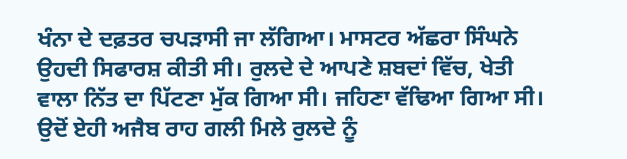ਖੰਨਾ ਦੇ ਦਫ਼ਤਰ ਚਪੜਾਸੀ ਜਾ ਲੱਗਿਆ। ਮਾਸਟਰ ਅੱਛਰਾ ਸਿੰਘਨੇ ਉਹਦੀ ਸਿਫਾਰਸ਼ ਕੀਤੀ ਸੀ। ਰੁਲਦੇ ਦੇ ਆਪਣੇ ਸ਼ਬਦਾਂ ਵਿੱਚ, ਖੇਤੀ ਵਾਲਾ ਨਿੱਤ ਦਾ ਪਿੱਟਣਾ ਮੁੱਕ ਗਿਆ ਸੀ। ਜਹਿਣਾ ਵੱਢਿਆ ਗਿਆ ਸੀ। ਉਦੋਂ ਏਹੀ ਅਜੈਬ ਰਾਹ ਗਲੀ ਮਿਲੇ ਰੁਲਦੇ ਨੂੰ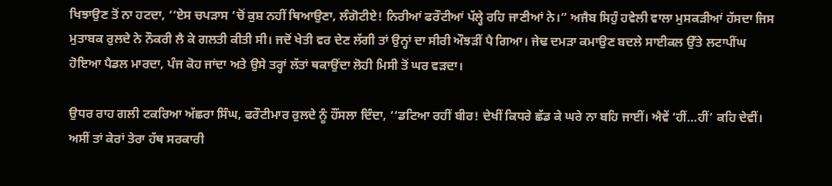ਖਿਝਾਉਣ ਤੋਂ ਨਾ ਹਟਦਾ, ‘‘ਏਸ ਚਪੜਾਸ ‘ਚੋਂ ਕੁਸ਼ ਨਹੀਂ ਥਿਆਉਣਾ, ਲੰਗੋਟੀਏ! ਨਿਰੀਆਂ ਫਰੌਟੀਆਂ ਪੱਲ੍ਹੇ ਰਹਿ ਜਾਣੀਆਂ ਨੇ।” ਅਜੈਬ ਸਿਹੁੰ ਹਵੇਲੀ ਵਾਲਾ ਮੁਸਕੜੀਆਂ ਹੱਸਦਾ ਜਿਸ ਮੁਤਾਬਕ ਰੁਲਦੇ ਨੇ ਨੌਕਰੀ ਲੈ ਕੇ ਗਲਤੀ ਕੀਤੀ ਸੀ। ਜਦੋਂ ਖੇਤੀ ਵਰ ਦੇਣ ਲੱਗੀ ਤਾਂ ਉਨ੍ਹਾਂ ਦਾ ਸੀਰੀ ਔਝੜੀਂ ਪੈ ਗਿਆ। ਜੇਢ ਦਮੜਾ ਕਮਾਉਣ ਬਦਲੇ ਸਾਈਕਲ ਉੱਤੇ ਲਟਾਪੀਂਘ ਹੋਇਆ ਪੈਡਲ ਮਾਰਦਾ, ਪੰਜ ਕੋਹ ਜਾਂਦਾ ਅਤੇ ਉਸੇ ਤਰ੍ਹਾਂ ਲੱਤਾਂ ਥਕਾਉਂਦਾ ਲੋਹੀ ਮਿਸੀ ਤੋਂ ਘਰ ਵੜਦਾ।

ਉਧਰ ਰਾਹ ਗਲੀ ਟਕਰਿਆ ਅੱਛਰਾ ਸਿੰਘ, ਫਰੌਟੀਮਾਰ ਰੁਲਦੇ ਨੂੰ ਹੌਂਸਲਾ ਦਿੰਦਾ, ‘‘ਡਟਿਆ ਰਹੀਂ ਬੀਰ! ਦੇਖੀਂ ਕਿਧਰੇ ਛੱਡ ਕੇ ਘਰੇ ਨਾ ਬਹਿ ਜਾਈਂ। ਐਵੇਂ ‘ਹੀਂ…ਹੀਂ’ ਕਹਿ ਦੇਵੀਂ। ਅਸੀਂ ਤਾਂ ਕੇਰਾਂ ਤੇਰਾ ਹੱਥ ਸਰਕਾਰੀ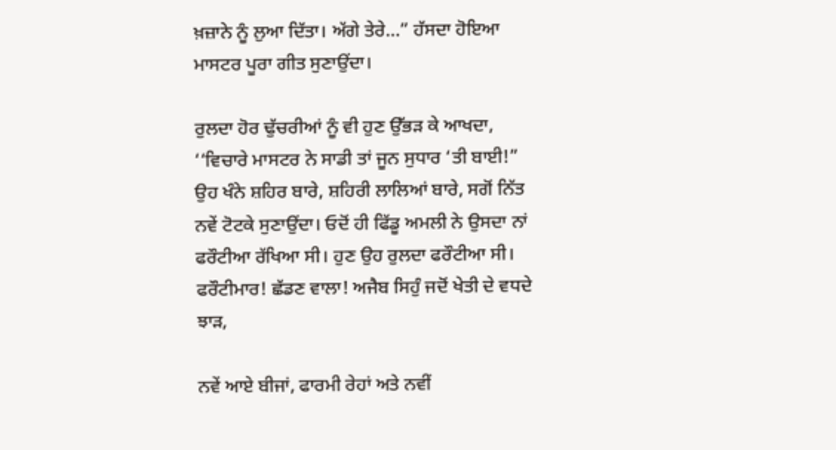ਖ਼ਜ਼ਾਨੇ ਨੂੰ ਲੁਆ ਦਿੱਤਾ। ਅੱਗੇ ਤੇਰੇ…” ਹੱਸਦਾ ਹੋਇਆ ਮਾਸਟਰ ਪੂਰਾ ਗੀਤ ਸੁਣਾਉਂਦਾ।

ਰੁਲਦਾ ਹੋਰ ਢੁੱਚਰੀਆਂ ਨੂੰ ਵੀ ਹੁਣ ਉੱਭੜ ਕੇ ਆਖਦਾ, ‘‘ਵਿਚਾਰੇ ਮਾਸਟਰ ਨੇ ਸਾਡੀ ਤਾਂ ਜੂਨ ਸੁਧਾਰ ‘ਤੀ ਬਾਈ!” ਉਹ ਖੰਨੇ ਸ਼ਹਿਰ ਬਾਰੇ, ਸ਼ਹਿਰੀ ਲਾਲਿਆਂ ਬਾਰੇ, ਸਗੋਂ ਨਿੱਤ ਨਵੇਂ ਟੋਟਕੇ ਸੁਣਾਉਂਦਾ। ਓਦੋਂ ਹੀ ਫਿੱਡੂ ਅਮਲੀ ਨੇ ਉਸਦਾ ਨਾਂ ਫਰੌਟੀਆ ਰੱਖਿਆ ਸੀ। ਹੁਣ ਉਹ ਰੁਲਦਾ ਫਰੌਟੀਆ ਸੀ। ਫਰੌਟੀਮਾਰ! ਛੱਡਣ ਵਾਲਾ! ਅਜੈਬ ਸਿਹੁੰ ਜਦੋਂ ਖੇਤੀ ਦੇ ਵਧਦੇ ਝਾੜ,

ਨਵੇਂ ਆਏ ਬੀਜਾਂ, ਫਾਰਮੀ ਰੇਹਾਂ ਅਤੇ ਨਵੀਂ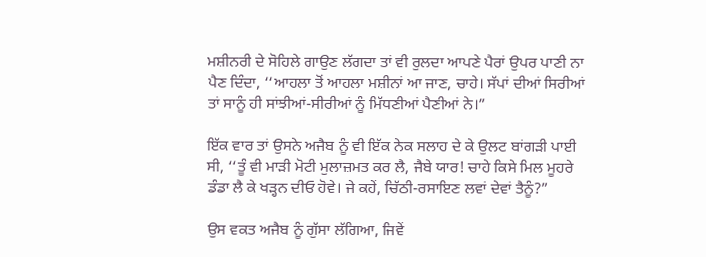ਮਸ਼ੀਨਰੀ ਦੇ ਸੋਹਿਲੇ ਗਾਉਣ ਲੱਗਦਾ ਤਾਂ ਵੀ ਰੁਲਦਾ ਆਪਣੇ ਪੈਰਾਂ ਉਪਰ ਪਾਣੀ ਨਾ ਪੈਣ ਦਿੰਦਾ, ‘‘ਆਹਲਾ ਤੋਂ ਆਹਲਾ ਮਸ਼ੀਨਾਂ ਆ ਜਾਣ, ਚਾਹੇ। ਸੱਪਾਂ ਦੀਆਂ ਸਿਰੀਆਂ ਤਾਂ ਸਾਨੂੰ ਹੀ ਸਾਂਝੀਆਂ-ਸੀਰੀਆਂ ਨੂੰ ਮਿੱਧਣੀਆਂ ਪੈਣੀਆਂ ਨੇ।”

ਇੱਕ ਵਾਰ ਤਾਂ ਉਸਨੇ ਅਜੈਬ ਨੂੰ ਵੀ ਇੱਕ ਨੇਕ ਸਲਾਹ ਦੇ ਕੇ ਉਲਟ ਬਾਂਗੜੀ ਪਾਈ ਸੀ, ‘‘ਤੂੰ ਵੀ ਮਾੜੀ ਮੋਟੀ ਮੁਲਾਜ਼ਮਤ ਕਰ ਲੈ, ਜੈਬੇ ਯਾਰ! ਚਾਹੇ ਕਿਸੇ ਮਿਲ ਮੂਹਰੇ ਡੰਡਾ ਲੈ ਕੇ ਖੜ੍ਹਨ ਦੀਓ ਹੋਵੇ। ਜੇ ਕਹੇਂ, ਚਿੱਠੀ-ਰਸਾਇਣ ਲਵਾਂ ਦੇਵਾਂ ਤੈਨੂੰ?”

ਉਸ ਵਕਤ ਅਜੈਬ ਨੂੰ ਗੁੱਸਾ ਲੱਗਿਆ, ਜਿਵੇਂ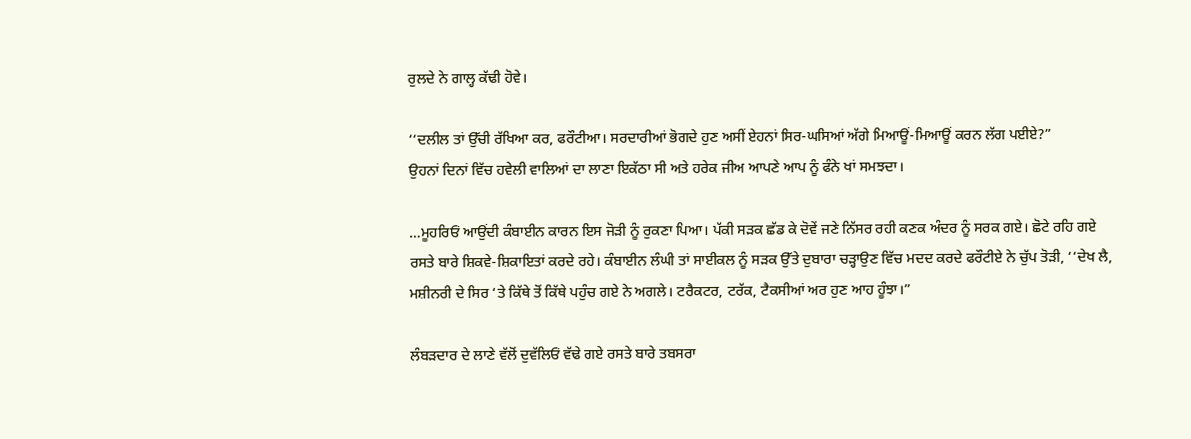ਰੁਲਦੇ ਨੇ ਗਾਲ੍ਹ ਕੱਢੀ ਹੋਵੇ।

‘‘ਦਲੀਲ ਤਾਂ ਉੱਚੀ ਰੱਖਿਆ ਕਰ, ਫਰੌਟੀਆ। ਸਰਦਾਰੀਆਂ ਭੋਗਦੇ ਹੁਣ ਅਸੀਂ ਏਹਨਾਂ ਸਿਰ-ਘਸਿਆਂ ਅੱਗੇ ਮਿਆਊਂ-ਮਿਆਊਂ ਕਰਨ ਲੱਗ ਪਈਏ?”
ਉਹਨਾਂ ਦਿਨਾਂ ਵਿੱਚ ਹਵੇਲੀ ਵਾਲਿਆਂ ਦਾ ਲਾਣਾ ਇਕੱਠਾ ਸੀ ਅਤੇ ਹਰੇਕ ਜੀਅ ਆਪਣੇ ਆਪ ਨੂੰ ਫੰਨੇ ਖਾਂ ਸਮਝਦਾ।

…ਮੂਹਰਿਓਂ ਆਉਂਦੀ ਕੰਬਾਈਨ ਕਾਰਨ ਇਸ ਜੋੜੀ ਨੂੰ ਰੁਕਣਾ ਪਿਆ। ਪੱਕੀ ਸੜਕ ਛੱਡ ਕੇ ਦੋਵੇਂ ਜਣੇ ਨਿੱਸਰ ਰਹੀ ਕਣਕ ਅੰਦਰ ਨੂੰ ਸਰਕ ਗਏ। ਛੋਟੇ ਰਹਿ ਗਏ ਰਸਤੇ ਬਾਰੇ ਸ਼ਿਕਵੇ-ਸ਼ਿਕਾਇਤਾਂ ਕਰਦੇ ਰਹੇ। ਕੰਬਾਈਨ ਲੰਘੀ ਤਾਂ ਸਾਈਕਲ ਨੂੰ ਸੜਕ ਉੱਤੇ ਦੁਬਾਰਾ ਚੜ੍ਹਾਉਣ ਵਿੱਚ ਮਦਦ ਕਰਦੇ ਫਰੌਟੀਏ ਨੇ ਚੁੱਪ ਤੋੜੀ, ‘‘ਦੇਖ ਲੈ, ਮਸ਼ੀਨਰੀ ਦੇ ਸਿਰ ‘ਤੇ ਕਿੱਥੇ ਤੋਂ ਕਿੱਥੇ ਪਹੁੰਚ ਗਏ ਨੇ ਅਗਲੇ। ਟਰੈਕਟਰ, ਟਰੱਕ, ਟੈਕਸੀਆਂ ਅਰ ਹੁਣ ਆਹ ਹੂੰਝਾ।”

ਲੰਬੜਦਾਰ ਦੇ ਲਾਣੇ ਵੱਲੋਂ ਦੁਵੱਲਿਓਂ ਵੱਢੇ ਗਏ ਰਸਤੇ ਬਾਰੇ ਤਬਸਰਾ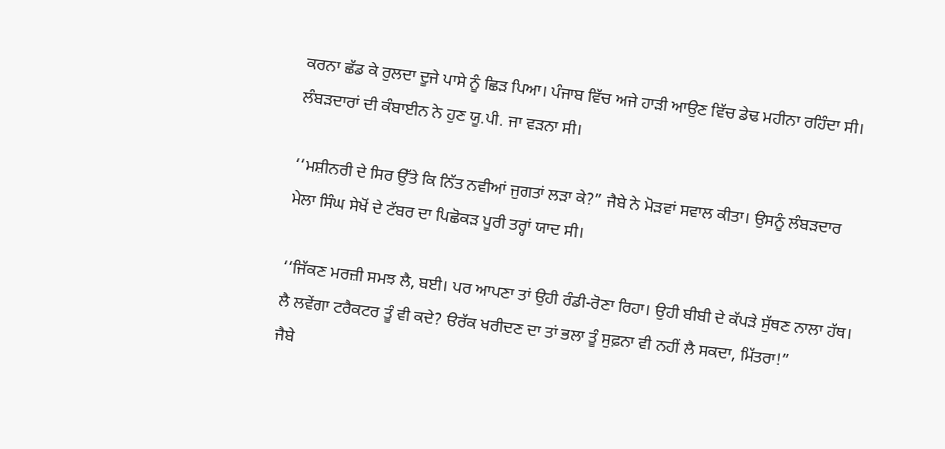ਕਰਨਾ ਛੱਡ ਕੇ ਰੁਲਦਾ ਦੂਜੇ ਪਾਸੇ ਨੂੰ ਛਿੜ ਪਿਆ। ਪੰਜਾਬ ਵਿੱਚ ਅਜੇ ਹਾੜੀ ਆਉਣ ਵਿੱਚ ਡੇਢ ਮਹੀਨਾ ਰਹਿੰਦਾ ਸੀ। ਲੰਬੜਦਾਰਾਂ ਦੀ ਕੰਬਾਈਨ ਨੇ ਹੁਣ ਯੂ.ਪੀ. ਜਾ ਵੜਨਾ ਸੀ।

‘‘ਮਸ਼ੀਨਰੀ ਦੇ ਸਿਰ ਉੱਤੇ ਕਿ ਨਿੱਤ ਨਵੀਆਂ ਜੁਗਤਾਂ ਲੜਾ ਕੇ?” ਜੈਬੇ ਨੇ ਮੋੜਵਾਂ ਸਵਾਲ ਕੀਤਾ। ਉਸਨੂੰ ਲੰਬੜਦਾਰ ਮੇਲਾ ਸਿੰਘ ਸੇਖੋਂ ਦੇ ਟੱਬਰ ਦਾ ਪਿਛੋਕੜ ਪੂਰੀ ਤਰ੍ਹਾਂ ਯਾਦ ਸੀ।

‘‘ਜਿੱਕਣ ਮਰਜ਼ੀ ਸਮਝ ਲੈ, ਬਈ। ਪਰ ਆਪਣਾ ਤਾਂ ਉਹੀ ਰੰਡੀ-ਰੋਣਾ ਰਿਹਾ। ਉਹੀ ਬੀਬੀ ਦੇ ਕੱਪੜੇ ਸੁੱਥਣ ਨਾਲਾ ਹੱਥ। ਲੈ ਲਵੇਂਗਾ ਟਰੈਕਟਰ ਤੂੰ ਵੀ ਕਦੇ? ੳਰੱਕ ਖਰੀਦਣ ਦਾ ਤਾਂ ਭਲਾ ਤੂੰ ਸੁਫ਼ਨਾ ਵੀ ਨਹੀਂ ਲੈ ਸਕਦਾ, ਮਿੱਤਰਾ!”
ਜੈਬੇ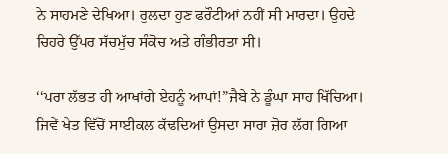ਨੇ ਸਾਹਮਣੇ ਦੇਖਿਆ। ਰੁਲਦਾ ਹੁਣ ਫਰੌਟੀਆਂ ਨਹੀਂ ਸੀ ਮਾਰਦਾ। ਉਹਦੇ ਚਿਹਰੇ ਉੱਪਰ ਸੱਚਮੁੱਚ ਸੰਕੋਚ ਅਤੇ ਗੰਭੀਰਤਾ ਸੀ।

‘‘ਪਰਾ ਲੱਭਤ ਹੀ ਆਖਾਂਗੇ ਏਹਨੂੰ ਆਪਾਂ!”ਜੈਬੇ ਨੇ ਡੂੰਘਾ ਸਾਹ ਖਿੱਚਿਆ। ਜਿਵੇਂ ਖੇਤ ਵਿੱਚੋਂ ਸਾਈਕਲ ਕੱਢਦਿਆਂ ਉਸਦਾ ਸਾਰਾ ਜ਼ੋਰ ਲੱਗ ਗਿਆ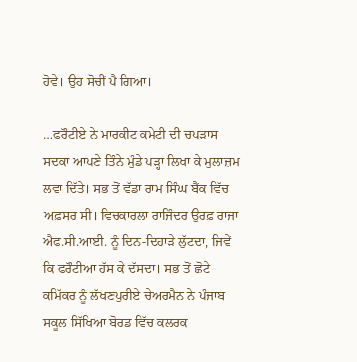ਹੋਵੇ। ਉਹ ਸੋਚੀਂ ਪੈ ਗਿਆ।

…ਫਰੌਟੀਏ ਨੇ ਮਾਰਕੀਟ ਕਮੇਟੀ ਦੀ ਚਪੜਾਸ ਸਦਕਾ ਆਪਣੇ ਤਿੰਨੇ ਮੁੰਡੇ ਪੜ੍ਹਾ ਲਿਖਾ ਕੇ ਮੁਲਾਜ਼ਮ ਲਵਾ ਦਿੱਤੇ। ਸਭ ਤੋਂ ਵੱਡਾ ਰਾਮ ਸਿੰਘ ਬੈਂਕ ਵਿੱਚ ਅਫ਼ਸਰ ਸੀ। ਵਿਚਕਾਰਲਾ ਰਾਜਿੰਦਰ ਉਰਫ਼ ਰਾਜਾ ਐਫ.ਸੀ.ਆਈ. ਨੂੰ ਦਿਨ-ਦਿਹਾੜੇ ਲੁੱਟਦਾ, ਜਿਵੇਂ ਕਿ ਫਰੌਟੀਆ ਹੱਸ ਕੇ ਦੱਸਦਾ। ਸਭ ਤੋਂ ਛੋਟੇ ਕਮਿੱਕਰ ਨੂੰ ਲੱਖਣਪੁਰੀਏ ਚੇਅਰਮੈਨ ਨੇ ਪੰਜਾਬ ਸਕੂਲ ਸਿੱਖਿਆ ਬੋਰਡ ਵਿੱਚ ਕਲਰਕ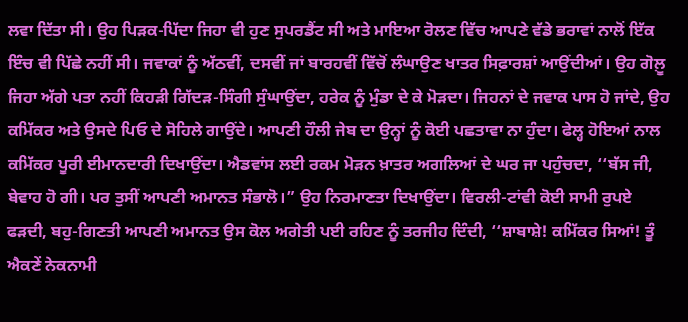ਲਵਾ ਦਿੱਤਾ ਸੀ। ਉਹ ਪਿੜਕ-ਪਿੱਦਾ ਜਿਹਾ ਵੀ ਹੁਣ ਸੁਪਰਡੈਂਟ ਸੀ ਅਤੇ ਮਾਇਆ ਰੋਲਣ ਵਿੱਚ ਆਪਣੇ ਵੱਡੇ ਭਰਾਵਾਂ ਨਾਲੋਂ ਇੱਕ ਇੰਚ ਵੀ ਪਿੱਛੇ ਨਹੀਂ ਸੀ। ਜਵਾਕਾਂ ਨੂੰ ਅੱਠਵੀਂ, ਦਸਵੀਂ ਜਾਂ ਬਾਰਹਵੀਂ ਵਿੱਚੋਂ ਲੰਘਾਉਣ ਖਾਤਰ ਸਿਫ਼ਾਰਸ਼ਾਂ ਆਉਂਦੀਆਂ। ਉਹ ਗੋਲ਼ੂ ਜਿਹਾ ਅੱਗੇ ਪਤਾ ਨਹੀਂ ਕਿਹੜੀ ਗਿੱਦੜ-ਸਿੰਗੀ ਸੁੰਘਾਉਂਦਾ, ਹਰੇਕ ਨੂੰ ਮੁੰਡਾ ਦੇ ਕੇ ਮੋੜਦਾ। ਜਿਹਨਾਂ ਦੇ ਜਵਾਕ ਪਾਸ ਹੋ ਜਾਂਦੇ, ਉਹ ਕਮਿੱਕਰ ਅਤੇ ਉਸਦੇ ਪਿਓ ਦੇ ਸੋਹਿਲੇ ਗਾਉਂਦੇ। ਆਪਣੀ ਹੌਲੀ ਜੇਬ ਦਾ ਉਨ੍ਹਾਂ ਨੂੰ ਕੋਈ ਪਛਤਾਵਾ ਨਾ ਹੁੰਦਾ। ਫੇਲ੍ਹ ਹੋਇਆਂ ਨਾਲ ਕਮਿੱਕਰ ਪੂਰੀ ਈਮਾਨਦਾਰੀ ਦਿਖਾਉਂਦਾ। ਐਡਵਾਂਸ ਲਈ ਰਕਮ ਮੋੜਨ ਖ਼ਾਤਰ ਅਗਲਿਆਂ ਦੇ ਘਰ ਜਾ ਪਹੁੰਚਦਾ, ‘‘ਬੱਸ ਜੀ, ਬੇਵਾਹ ਹੋ ਗੀ। ਪਰ ਤੁਸੀਂ ਆਪਣੀ ਅਮਾਨਤ ਸੰਭਾਲੋ।” ਉਹ ਨਿਰਮਾਣਤਾ ਦਿਖਾਉਂਦਾ। ਵਿਰਲੀ-ਟਾਂਵੀ ਕੋਈ ਸਾਮੀ ਰੁਪਏ ਫੜਦੀ, ਬਹੁ-ਗਿਣਤੀ ਆਪਣੀ ਅਮਾਨਤ ਉਸ ਕੋਲ ਅਗੇਤੀ ਪਈ ਰਹਿਣ ਨੂੰ ਤਰਜੀਹ ਦਿੰਦੀ, ‘‘ਸ਼ਾਬਾਸ਼ੇ! ਕਮਿੱਕਰ ਸਿਆਂ! ਤੂੰ ਐਕਣੇਂ ਨੇਕਨਾਮੀ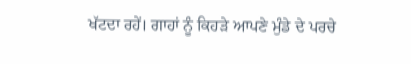ਖੱਟਦਾ ਰਹੇਂ। ਗਾਹਾਂ ਨੂੰ ਕਿਹੜੇ ਆਪਣੇ ਮੁੰਡੇ ਦੇ ਪਰਚੇ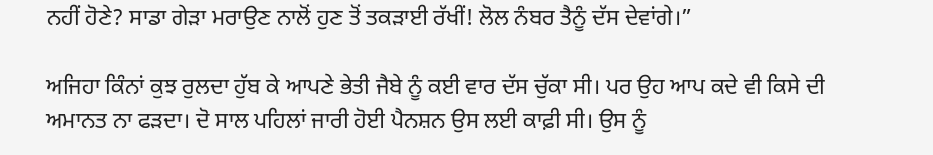ਨਹੀਂ ਹੋਣੇ? ਸਾਡਾ ਗੇੜਾ ਮਰਾਉਣ ਨਾਲੋਂ ਹੁਣ ਤੋਂ ਤਕੜਾਈ ਰੱਖੀਂ! ਲੋਲ ਨੰਬਰ ਤੈਨੂੰ ਦੱਸ ਦੇਵਾਂਗੇ।”

ਅਜਿਹਾ ਕਿੰਨਾਂ ਕੁਝ ਰੁਲਦਾ ਹੁੱਬ ਕੇ ਆਪਣੇ ਭੇਤੀ ਜੈਬੇ ਨੂੰ ਕਈ ਵਾਰ ਦੱਸ ਚੁੱਕਾ ਸੀ। ਪਰ ਉਹ ਆਪ ਕਦੇ ਵੀ ਕਿਸੇ ਦੀ ਅਮਾਨਤ ਨਾ ਫੜਦਾ। ਦੋ ਸਾਲ ਪਹਿਲਾਂ ਜਾਰੀ ਹੋਈ ਪੈਨਸ਼ਨ ਉਸ ਲਈ ਕਾਫ਼ੀ ਸੀ। ਉਸ ਨੂੰ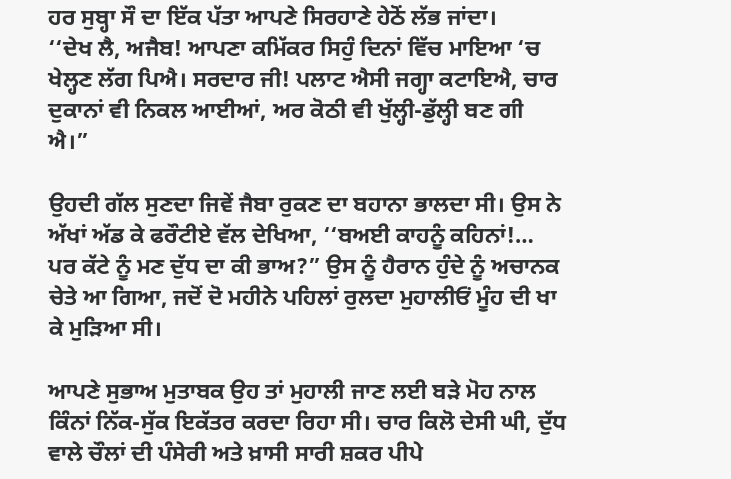ਹਰ ਸੁਬ੍ਹਾ ਸੌ ਦਾ ਇੱਕ ਪੱਤਾ ਆਪਣੇ ਸਿਰਹਾਣੇ ਹੇਠੋਂ ਲੱਭ ਜਾਂਦਾ।
‘‘ਦੇਖ ਲੈ, ਅਜੈਬ! ਆਪਣਾ ਕਮਿੱਕਰ ਸਿਹੁੰ ਦਿਨਾਂ ਵਿੱਚ ਮਾਇਆ ‘ਚ ਖੇਲ੍ਹਣ ਲੱਗ ਪਿਐ। ਸਰਦਾਰ ਜੀ! ਪਲਾਟ ਐਸੀ ਜਗ੍ਹਾ ਕਟਾਇਐ, ਚਾਰ ਦੁਕਾਨਾਂ ਵੀ ਨਿਕਲ ਆਈਆਂ, ਅਰ ਕੋਠੀ ਵੀ ਖੁੱਲ੍ਹੀ-ਡੁੱਲ੍ਹੀ ਬਣ ਗੀ ਐ।”

ਉਹਦੀ ਗੱਲ ਸੁਣਦਾ ਜਿਵੇਂ ਜੈਬਾ ਰੁਕਣ ਦਾ ਬਹਾਨਾ ਭਾਲਦਾ ਸੀ। ਉਸ ਨੇ ਅੱਖਾਂ ਅੱਡ ਕੇ ਫਰੌਟੀਏ ਵੱਲ ਦੇਖਿਆ, ‘‘ਬਅਈ ਕਾਹਨੂੰ ਕਹਿਨਾਂ!… ਪਰ ਕੱਟੇ ਨੂੰ ਮਣ ਦੁੱਧ ਦਾ ਕੀ ਭਾਅ?” ਉਸ ਨੂੰ ਹੈਰਾਨ ਹੁੰਦੇ ਨੂੰ ਅਚਾਨਕ ਚੇਤੇ ਆ ਗਿਆ, ਜਦੋਂ ਦੋ ਮਹੀਨੇ ਪਹਿਲਾਂ ਰੁਲਦਾ ਮੁਹਾਲੀਓਂ ਮੂੰਹ ਦੀ ਖਾ ਕੇ ਮੁੜਿਆ ਸੀ।

ਆਪਣੇ ਸੁਭਾਅ ਮੁਤਾਬਕ ਉਹ ਤਾਂ ਮੁਹਾਲੀ ਜਾਣ ਲਈ ਬੜੇ ਮੋਹ ਨਾਲ ਕਿੰਨਾਂ ਨਿੱਕ-ਸੁੱਕ ਇਕੱਤਰ ਕਰਦਾ ਰਿਹਾ ਸੀ। ਚਾਰ ਕਿਲੋ ਦੇਸੀ ਘੀ, ਦੁੱਧ ਵਾਲੇ ਚੌਲਾਂ ਦੀ ਪੰਸੇਰੀ ਅਤੇ ਖ਼ਾਸੀ ਸਾਰੀ ਸ਼ਕਰ ਪੀਪੇ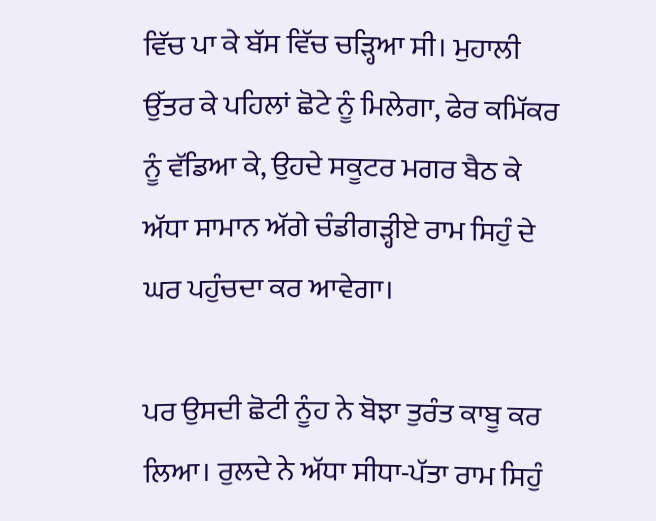ਵਿੱਚ ਪਾ ਕੇ ਬੱਸ ਵਿੱਚ ਚੜ੍ਹਿਆ ਸੀ। ਮੁਹਾਲੀ ਉੱਤਰ ਕੇ ਪਹਿਲਾਂ ਛੋਟੇ ਨੂੰ ਮਿਲੇਗਾ, ਫੇਰ ਕਮਿੱਕਰ ਨੂੰ ਵੱਡਿਆ ਕੇ, ਉਹਦੇ ਸਕੂਟਰ ਮਗਰ ਬੈਠ ਕੇ ਅੱਧਾ ਸਾਮਾਨ ਅੱਗੇ ਚੰਡੀਗੜ੍ਹੀਏ ਰਾਮ ਸਿਹੁੰ ਦੇ ਘਰ ਪਹੁੰਚਦਾ ਕਰ ਆਵੇਗਾ।

ਪਰ ਉਸਦੀ ਛੋਟੀ ਨੂੰਹ ਨੇ ਬੋਝਾ ਤੁਰੰਤ ਕਾਬੂ ਕਰ ਲਿਆ। ਰੁਲਦੇ ਨੇ ਅੱਧਾ ਸੀਧਾ-ਪੱਤਾ ਰਾਮ ਸਿਹੁੰ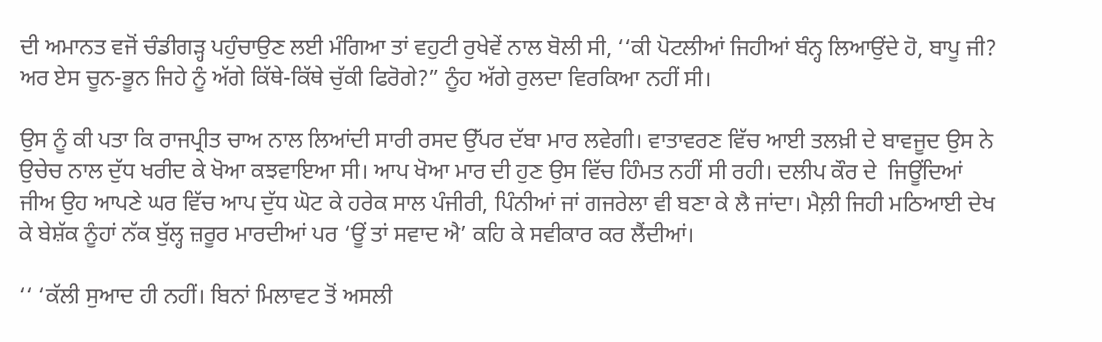ਦੀ ਅਮਾਨਤ ਵਜੋਂ ਚੰਡੀਗੜ੍ਹ ਪਹੁੰਚਾਉਣ ਲਈ ਮੰਗਿਆ ਤਾਂ ਵਹੁਟੀ ਰੁਖੇਵੇਂ ਨਾਲ ਬੋਲੀ ਸੀ, ‘‘ਕੀ ਪੋਟਲੀਆਂ ਜਿਹੀਆਂ ਬੰਨ੍ਹ ਲਿਆਉਂਦੇ ਹੋ, ਬਾਪੂ ਜੀ? ਅਰ ਏਸ ਚੂਨ-ਭੂਨ ਜਿਹੇ ਨੂੰ ਅੱਗੇ ਕਿੱਥੇ-ਕਿੱਥੇ ਚੁੱਕੀ ਫਿਰੋਗੇ?” ਨੂੰਹ ਅੱਗੇ ਰੁਲਦਾ ਵਿਰਕਿਆ ਨਹੀਂ ਸੀ।

ਉਸ ਨੂੰ ਕੀ ਪਤਾ ਕਿ ਰਾਜਪ੍ਰੀਤ ਚਾਅ ਨਾਲ ਲਿਆਂਦੀ ਸਾਰੀ ਰਸਦ ਉੱਪਰ ਦੱਬਾ ਮਾਰ ਲਵੇਗੀ। ਵਾਤਾਵਰਣ ਵਿੱਚ ਆਈ ਤਲਖ਼ੀ ਦੇ ਬਾਵਜੂਦ ਉਸ ਨੇ ਉਚੇਚ ਨਾਲ ਦੁੱਧ ਖਰੀਦ ਕੇ ਖੋਆ ਕਝਵਾਇਆ ਸੀ। ਆਪ ਖੋਆ ਮਾਰ ਦੀ ਹੁਣ ਉਸ ਵਿੱਚ ਹਿੰਮਤ ਨਹੀਂ ਸੀ ਰਹੀ। ਦਲੀਪ ਕੌਰ ਦੇ  ਜਿਊਂਦਿਆਂ ਜੀਅ ਉਹ ਆਪਣੇ ਘਰ ਵਿੱਚ ਆਪ ਦੁੱਧ ਘੋਟ ਕੇ ਹਰੇਕ ਸਾਲ ਪੰਜੀਰੀ, ਪਿੰਨੀਆਂ ਜਾਂ ਗਜਰੇਲਾ ਵੀ ਬਣਾ ਕੇ ਲੈ ਜਾਂਦਾ। ਮੈਲ਼ੀ ਜਿਹੀ ਮਠਿਆਈ ਦੇਖ ਕੇ ਬੇਸ਼ੱਕ ਨੂੰਹਾਂ ਨੱਕ ਬੁੱਲ੍ਹ ਜ਼ਰੂਰ ਮਾਰਦੀਆਂ ਪਰ ‘ਊਂ ਤਾਂ ਸਵਾਦ ਐ’ ਕਹਿ ਕੇ ਸਵੀਕਾਰ ਕਰ ਲੈਂਦੀਆਂ।

‘‘ ‘ਕੱਲੀ ਸੁਆਦ ਹੀ ਨਹੀਂ। ਬਿਨਾਂ ਮਿਲਾਵਟ ਤੋਂ ਅਸਲੀ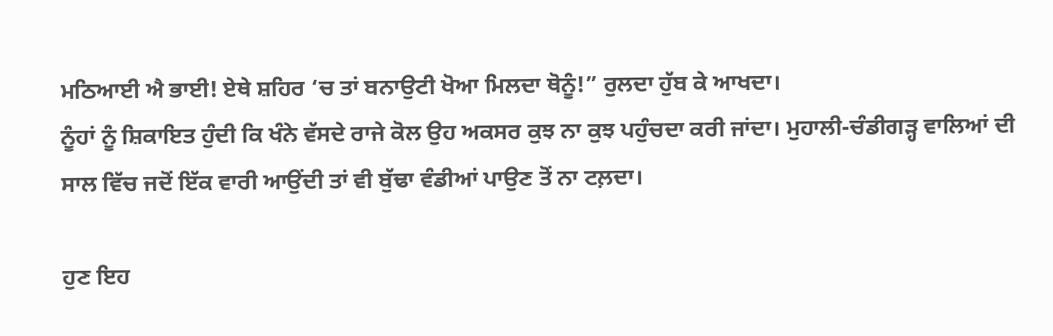ਮਠਿਆਈ ਐ ਭਾਈ! ਏਥੇ ਸ਼ਹਿਰ ‘ਚ ਤਾਂ ਬਨਾਉਟੀ ਖੋਆ ਮਿਲਦਾ ਥੋਨੂੰ!” ਰੁਲਦਾ ਹੁੱਬ ਕੇ ਆਖਦਾ।
ਨੂੰਹਾਂ ਨੂੰ ਸ਼ਿਕਾਇਤ ਹੁੰਦੀ ਕਿ ਖੰਨੇ ਵੱਸਦੇ ਰਾਜੇ ਕੋਲ ਉਹ ਅਕਸਰ ਕੁਝ ਨਾ ਕੁਝ ਪਹੁੰਚਦਾ ਕਰੀ ਜਾਂਦਾ। ਮੁਹਾਲੀ-ਚੰਡੀਗੜ੍ਹ ਵਾਲਿਆਂ ਦੀ ਸਾਲ ਵਿੱਚ ਜਦੋਂ ਇੱਕ ਵਾਰੀ ਆਉਂਦੀ ਤਾਂ ਵੀ ਬੁੱਢਾ ਵੰਡੀਆਂ ਪਾਉਣ ਤੋਂ ਨਾ ਟਲ਼ਦਾ।

ਹੁਣ ਇਹ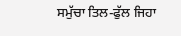ਸਮੁੱਚਾ ਤਿਲ-ਫੁੱਲ ਜਿਹਾ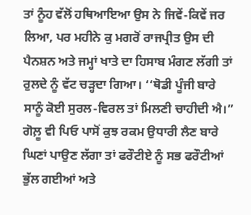ਤਾਂ ਨੂੰਹ ਵੱਲੋਂ ਹਥਿਆਇਆ ਉਸ ਨੇ ਜਿਵੇਂ-ਕਿਵੇਂ ਜਰ ਲਿਆ, ਪਰ ਮਹੀਨੇ ਕੁ ਮਗਰੋਂ ਰਾਜਪ੍ਰੀਤ ਉਸ ਦੀ ਪੈਨਸ਼ਨ ਅਤੇ ਜਮ੍ਹਾਂ ਖਾਤੇ ਦਾ ਹਿਸਾਬ ਮੰਗਣ ਲੱਗੀ ਤਾਂ ਰੁਲਦੇ ਨੂੰ ਵੱਟ ਚੜ੍ਹਦਾ ਗਿਆ। ‘‘ਥੋਡੀ ਪੂੰਜੀ ਬਾਰੇ ਸਾਨੂੰ ਕੋਈ ਸੁਰਲ-ਵਿਰਲ ਤਾਂ ਮਿਲਣੀ ਚਾਹੀਦੀ ਐ।” ਗੋਲ਼ੂ ਵੀ ਪਿਓ ਪਾਸੋਂ ਕੁਝ ਰਕਮ ਉਧਾਰੀ ਲੈਣ ਬਾਰੇ ਘਿਣਾਂ ਪਾਉਣ ਲੱਗਾ ਤਾਂ ਫਰੌਟੀਏ ਨੂੰ ਸਭ ਫਰੌਟੀਆਂ ਭੁੱਲ ਗਈਆਂ ਅਤੇ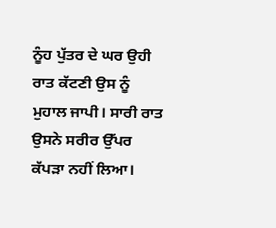ਨੂੰਹ ਪੁੱਤਰ ਦੇ ਘਰ ਉਹੀ ਰਾਤ ਕੱਟਣੀ ਉਸ ਨੂੰ ਮੁਹਾਲ ਜਾਪੀ। ਸਾਰੀ ਰਾਤ ਉਸਨੇ ਸਰੀਰ ਉੱਪਰ ਕੱਪੜਾ ਨਹੀਂ ਲਿਆ।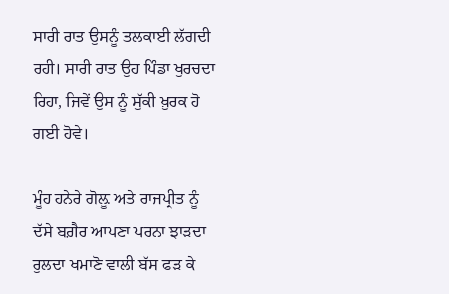ਸਾਰੀ ਰਾਤ ਉਸਨੂੰ ਤਲਕਾਈ ਲੱਗਦੀ ਰਹੀ। ਸਾਰੀ ਰਾਤ ਉਹ ਪਿੰਡਾ ਖੁਰਚਦਾ ਰਿਹਾ, ਜਿਵੇਂ ਉਸ ਨੂੰ ਸੁੱਕੀ ਖ਼ੁਰਕ ਹੋ ਗਈ ਹੋਵੇ।

ਮੂੰਹ ਹਨੇਰੇ ਗੋਲ਼ੂ ਅਤੇ ਰਾਜਪ੍ਰੀਤ ਨੂੰ ਦੱਸੇ ਬਗ਼ੈਰ ਆਪਣਾ ਪਰਨਾ ਝਾੜਦਾ ਰੁਲਦਾ ਖਮਾਣੋ ਵਾਲੀ ਬੱਸ ਫੜ ਕੇ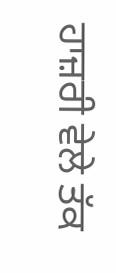ਹਾਜ਼ਰੀ ਵੇਲੇ ਤੱਕ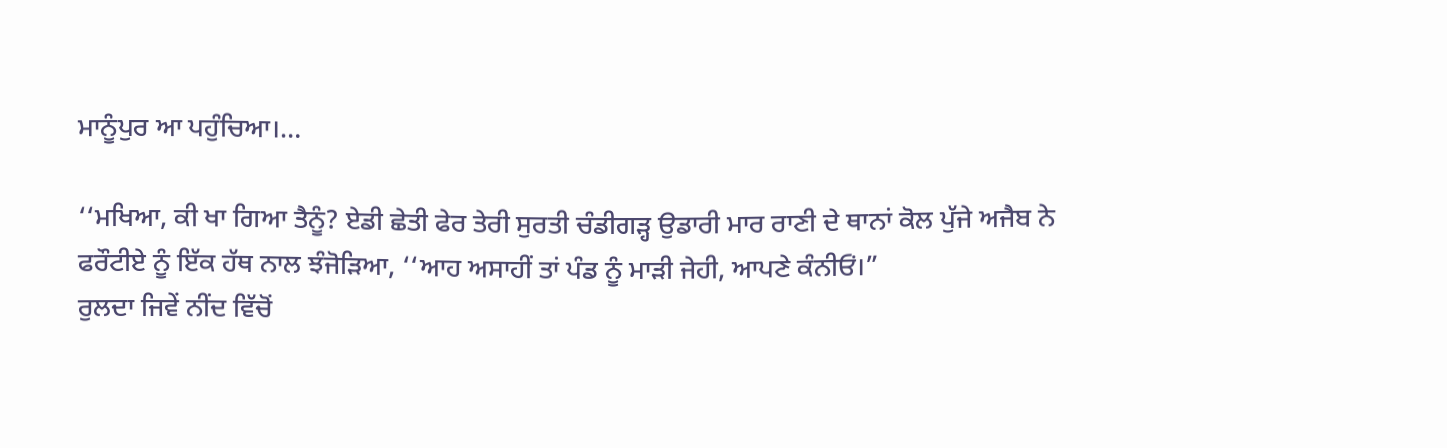ਮਾਨੂੰਪੁਰ ਆ ਪਹੁੰਚਿਆ।…

‘‘ਮਖਿਆ, ਕੀ ਖਾ ਗਿਆ ਤੈਨੂੰ? ਏਡੀ ਛੇਤੀ ਫੇਰ ਤੇਰੀ ਸੁਰਤੀ ਚੰਡੀਗੜ੍ਹ ਉਡਾਰੀ ਮਾਰ ਰਾਣੀ ਦੇ ਥਾਨਾਂ ਕੋਲ ਪੁੱਜੇ ਅਜੈਬ ਨੇ ਫਰੌਟੀਏ ਨੂੰ ਇੱਕ ਹੱਥ ਨਾਲ ਝੰਜੋੜਿਆ, ‘‘ਆਹ ਅਸਾਹੀਂ ਤਾਂ ਪੰਡ ਨੂੰ ਮਾੜੀ ਜੇਹੀ, ਆਪਣੇ ਕੰਨੀਓਂ।”
ਰੁਲਦਾ ਜਿਵੇਂ ਨੀਂਦ ਵਿੱਚੋਂ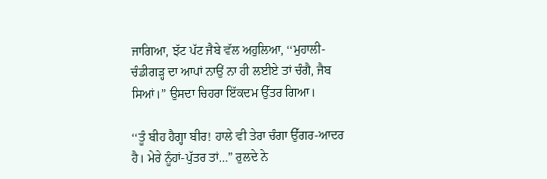ਜਾਗਿਆ, ਝੱਟ ਪੱਟ ਜੈਬੇ ਵੱਲ ਅਹੁਲਿਆ, ‘‘ਮੁਹਾਲੀ-ਚੰਡੀਗੜ੍ਹ ਦਾ ਆਪਾਂ ਨਾਉਂ ਨਾ ਹੀ ਲਈਏ ਤਾਂ ਚੰਗੈ, ਜੈਬ ਸਿਆਂ।” ਉਸਦਾ ਚਿਹਰਾ ਇੱਕਦਮ ਉੱਤਰ ਗਿਆ।

‘‘ਤੂੰ ਬੀਹ ਹੈਗ੍ਹਾ ਬੀਰ! ਹਾਲੇ ਵੀ ਤੇਰਾ ਚੰਗਾ ਉੱਗਰ-ਆਦਰ ਹੈ। ਮੇਰੇ ਨੂੰਹਾਂ-ਪੁੱਤਰ ਤਾਂ…” ਰੁਲਦੇ ਨੇ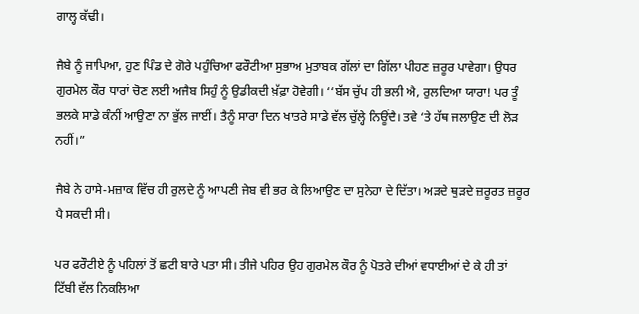ਗਾਲ੍ਹ ਕੱਢੀ।

ਜੈਬੇ ਨੂੰ ਜਾਪਿਆ, ਹੁਣ ਪਿੰਡ ਦੇ ਗੋਰੇ ਪਹੁੰਚਿਆ ਫਰੌਟੀਆ ਸੁਭਾਅ ਮੁਤਾਬਕ ਗੱਲਾਂ ਦਾ ਗਿੱਲਾ ਪੀਹਣ ਜ਼ਰੂਰ ਪਾਵੇਗਾ। ਉਧਰ ਗੁਰਮੇਲ ਕੌਰ ਧਾਰਾਂ ਚੋਣ ਲਈ ਅਜੈਬ ਸਿਹੁੰ ਨੂੰ ਉਡੀਕਦੀ ਖ਼ੱਫ਼ਾ ਹੋਵੇਗੀ। ‘‘ਬੱਸ ਚੁੱਪ ਹੀ ਭਲੀ ਐ, ਰੁਲਦਿਆ ਯਾਰਾ! ਪਰ ਤੂੰ ਭਲਕੇ ਸਾਡੇ ਕੰਨੀਂ ਆਉਣਾ ਨਾ ਭੁੱਲ ਜਾਈਂ। ਤੈਨੂੰ ਸਾਰਾ ਦਿਨ ਖਾਤਰੇ ਸਾਡੇ ਵੱਲ ਚੁੱਲ੍ਹੇ ਨਿਊਂਦੈ। ਤਵੇ ‘ਤੇ ਹੱਥ ਜਲਾਉਣ ਦੀ ਲੋੜ ਨਹੀਂ।”

ਜੈਬੇ ਨੇ ਹਾਸੇ-ਮਜ਼ਾਕ ਵਿੱਚ ਹੀ ਰੁਲਦੇ ਨੂੰ ਆਪਣੀ ਜੇਬ ਵੀ ਭਰ ਕੇ ਲਿਆਉਣ ਦਾ ਸੁਨੇਹਾ ਦੇ ਦਿੱਤਾ। ਅੜਦੇ ਥੁੜਦੇ ਜ਼ਰੂਰਤ ਜ਼ਰੂਰ ਪੈ ਸਕਦੀ ਸੀ।

ਪਰ ਫਰੌਟੀਏ ਨੂੰ ਪਹਿਲਾਂ ਤੋਂ ਛਟੀ ਬਾਰੇ ਪਤਾ ਸੀ। ਤੀਜੇ ਪਹਿਰ ਉਹ ਗੁਰਮੇਲ ਕੌਰ ਨੂੰ ਪੋਤਰੇ ਦੀਆਂ ਵਧਾਈਆਂ ਦੇ ਕੇ ਹੀ ਤਾਂ ਟਿੱਬੀ ਵੱਲ ਨਿਕਲਿਆ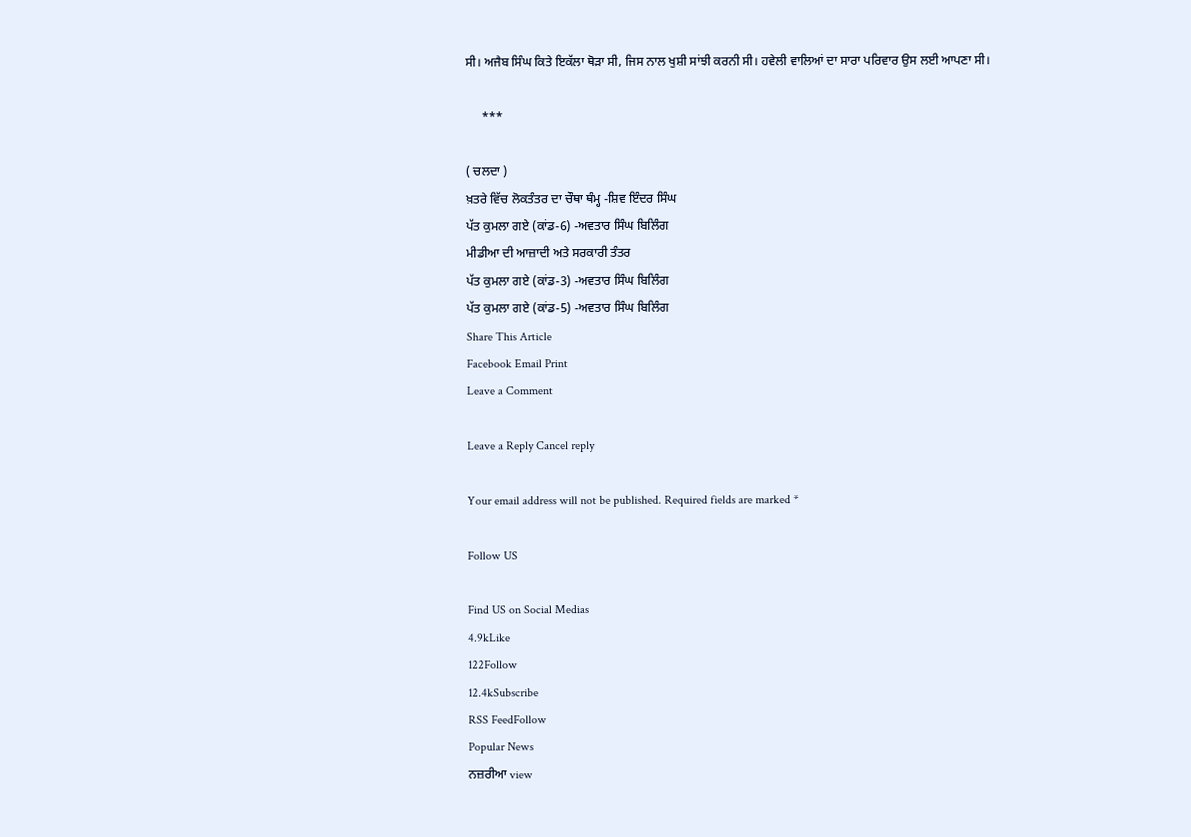ਸੀ। ਅਜੈਬ ਸਿੰਘ ਕਿਤੇ ਇਕੱਲਾ ਥੋੜਾ ਸੀ, ਜਿਸ ਨਾਲ ਖੁਸ਼ੀ ਸਾਂਝੀ ਕਰਨੀ ਸੀ। ਹਵੇਲੀ ਵਾਲਿਆਂ ਦਾ ਸਾਰਾ ਪਰਿਵਾਰ ਉਸ ਲਈ ਆਪਣਾ ਸੀ।

     ***

( ਚਲਦਾ )
ਖ਼ਤਰੇ ਵਿੱਚ ਲੋਕਤੰਤਰ ਦਾ ਚੌਥਾ ਥੰਮ੍ਹ -ਸ਼ਿਵ ਇੰਦਰ ਸਿੰਘ
ਪੱਤ ਕੁਮਲਾ ਗਏ (ਕਾਂਡ-6) -ਅਵਤਾਰ ਸਿੰਘ ਬਿਲਿੰਗ
ਮੀਡੀਆ ਦੀ ਆਜ਼ਾਦੀ ਅਤੇ ਸਰਕਾਰੀ ਤੰਤਰ
ਪੱਤ ਕੁਮਲਾ ਗਏ (ਕਾਂਡ-3) -ਅਵਤਾਰ ਸਿੰਘ ਬਿਲਿੰਗ
ਪੱਤ ਕੁਮਲਾ ਗਏ (ਕਾਂਡ-5) -ਅਵਤਾਰ ਸਿੰਘ ਬਿਲਿੰਗ
Share This Article
Facebook Email Print
Leave a Comment

Leave a Reply Cancel reply

Your email address will not be published. Required fields are marked *

Follow US

Find US on Social Medias
4.9kLike
122Follow
12.4kSubscribe
RSS FeedFollow
Popular News
ਨਜ਼ਰੀਆ view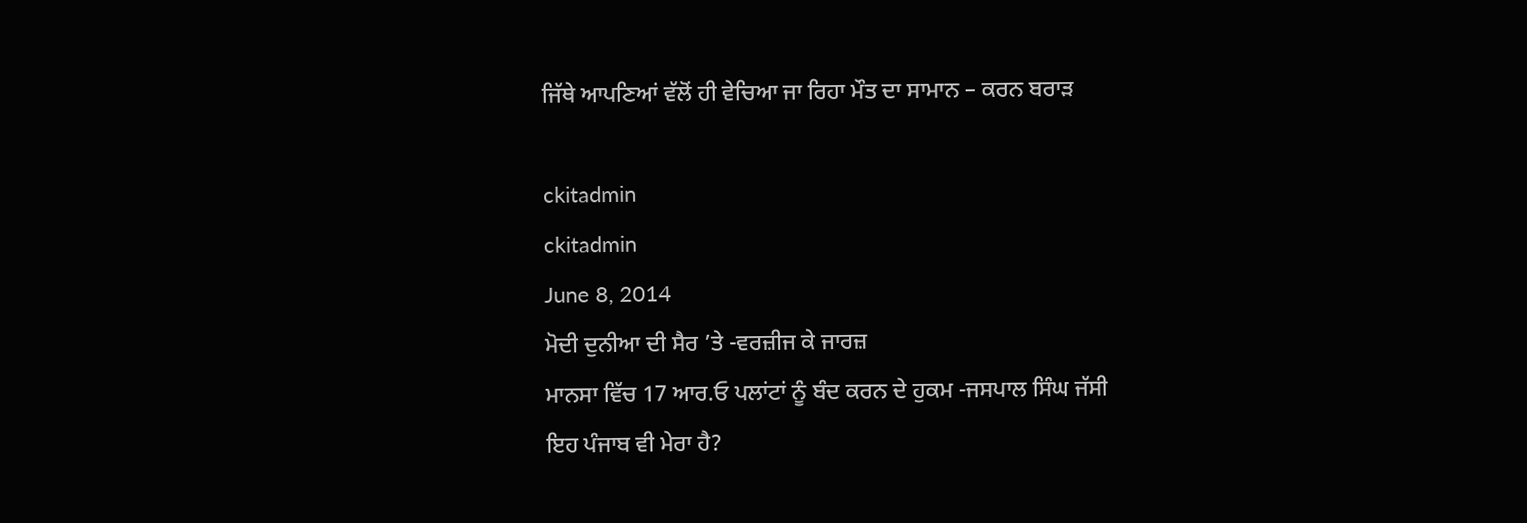ਜਿੱਥੇ ਆਪਣਿਆਂ ਵੱਲੋਂ ਹੀ ਵੇਚਿਆ ਜਾ ਰਿਹਾ ਮੌਤ ਦਾ ਸਾਮਾਨ – ਕਰਨ ਬਰਾੜ

ckitadmin
ckitadmin
June 8, 2014
ਮੋਦੀ ਦੁਨੀਆ ਦੀ ਸੈਰ ’ਤੇ -ਵਰਜ਼ੀਜ ਕੇ ਜਾਰਜ਼
ਮਾਨਸਾ ਵਿੱਚ 17 ਆਰ.ਓ ਪਲਾਂਟਾਂ ਨੂੰ ਬੰਦ ਕਰਨ ਦੇ ਹੁਕਮ -ਜਸਪਾਲ ਸਿੰਘ ਜੱਸੀ
ਇਹ ਪੰਜਾਬ ਵੀ ਮੇਰਾ ਹੈ?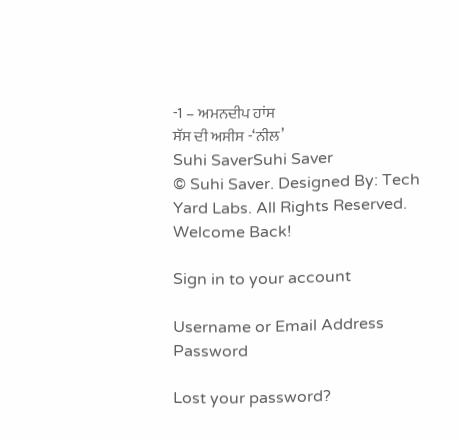-1 – ਅਮਨਦੀਪ ਹਾਂਸ
ਸੱਸ ਦੀ ਅਸੀਸ -‘ਨੀਲ’
Suhi SaverSuhi Saver
© Suhi Saver. Designed By: Tech Yard Labs. All Rights Reserved.
Welcome Back!

Sign in to your account

Username or Email Address
Password

Lost your password?